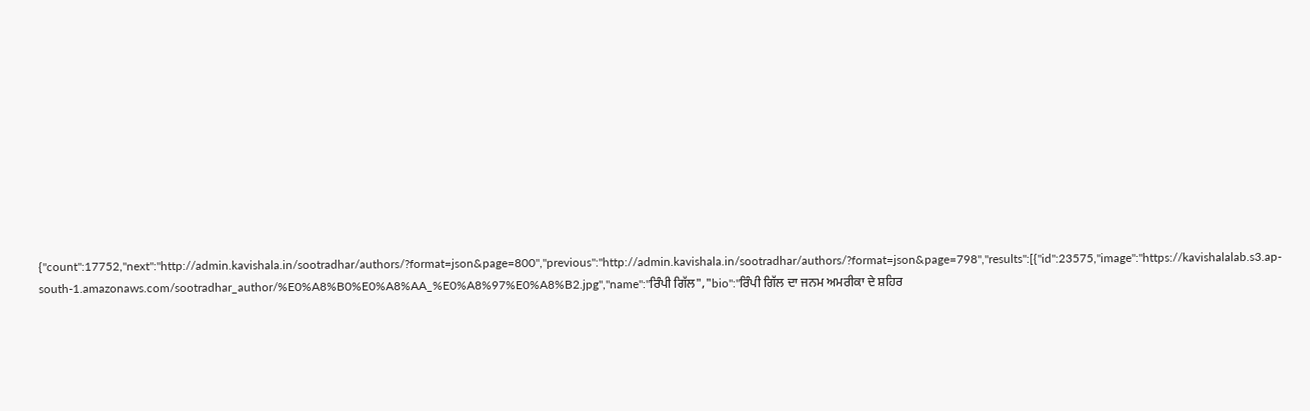{"count":17752,"next":"http://admin.kavishala.in/sootradhar/authors/?format=json&page=800","previous":"http://admin.kavishala.in/sootradhar/authors/?format=json&page=798","results":[{"id":23575,"image":"https://kavishalalab.s3.ap-south-1.amazonaws.com/sootradhar_author/%E0%A8%B0%E0%A8%AA_%E0%A8%97%E0%A8%B2.jpg","name":"ਰਿੰਪੀ ਗਿੱਲ","bio":"ਰਿੰਪੀ ਗਿੱਲ ਦਾ ਜਨਮ ਅਮਰੀਕਾ ਦੇ ਸ਼ਹਿਰ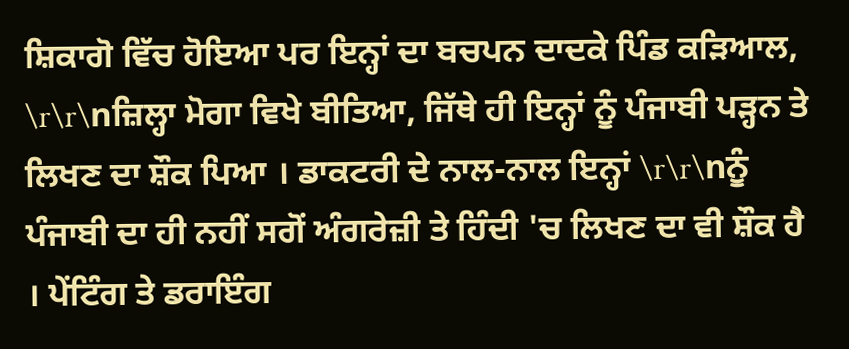ਸ਼ਿਕਾਗੋ ਵਿੱਚ ਹੋਇਆ ਪਰ ਇਨ੍ਹਾਂ ਦਾ ਬਚਪਨ ਦਾਦਕੇ ਪਿੰਡ ਕੜਿਆਲ, \r\r\nਜ਼ਿਲ੍ਹਾ ਮੋਗਾ ਵਿਖੇ ਬੀਤਿਆ, ਜਿੱਥੇ ਹੀ ਇਨ੍ਹਾਂ ਨੂੰ ਪੰਜਾਬੀ ਪੜ੍ਹਨ ਤੇ ਲਿਖਣ ਦਾ ਸ਼ੌਕ ਪਿਆ । ਡਾਕਟਰੀ ਦੇ ਨਾਲ-ਨਾਲ ਇਨ੍ਹਾਂ \r\r\nਨੂੰ ਪੰਜਾਬੀ ਦਾ ਹੀ ਨਹੀਂ ਸਗੋਂ ਅੰਗਰੇਜ਼ੀ ਤੇ ਹਿੰਦੀ 'ਚ ਲਿਖਣ ਦਾ ਵੀ ਸ਼ੌਕ ਹੈ । ਪੇਂਟਿੰਗ ਤੇ ਡਰਾਇੰਗ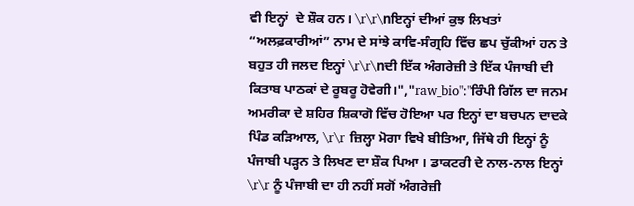ਵੀ ਇਨ੍ਹਾਂ  ਦੇ ਸ਼ੌਕ ਹਨ। \r\r\nਇਨ੍ਹਾਂ ਦੀਆਂ ਕੁਝ ਲਿਖਤਾਂ “ਅਲਫ਼ਕਾਰੀਆਂ” ਨਾਮ ਦੇ ਸਾਂਝੇ ਕਾਵਿ-ਸੰਗ੍ਰਹਿ ਵਿੱਚ ਛਪ ਚੁੱਕੀਆਂ ਹਨ ਤੇ ਬਹੁਤ ਹੀ ਜਲਦ ਇਨ੍ਹਾਂ \r\r\nਦੀ ਇੱਕ ਅੰਗਰੇਜ਼ੀ ਤੇ ਇੱਕ ਪੰਜਾਬੀ ਦੀ ਕਿਤਾਬ ਪਾਠਕਾਂ ਦੇ ਰੂਬਰੂ ਹੋਵੇਗੀ।","raw_bio":"ਰਿੰਪੀ ਗਿੱਲ ਦਾ ਜਨਮ ਅਮਰੀਕਾ ਦੇ ਸ਼ਹਿਰ ਸ਼ਿਕਾਗੋ ਵਿੱਚ ਹੋਇਆ ਪਰ ਇਨ੍ਹਾਂ ਦਾ ਬਚਪਨ ਦਾਦਕੇ ਪਿੰਡ ਕੜਿਆਲ, \r\r ਜ਼ਿਲ੍ਹਾ ਮੋਗਾ ਵਿਖੇ ਬੀਤਿਆ, ਜਿੱਥੇ ਹੀ ਇਨ੍ਹਾਂ ਨੂੰ ਪੰਜਾਬੀ ਪੜ੍ਹਨ ਤੇ ਲਿਖਣ ਦਾ ਸ਼ੌਕ ਪਿਆ । ਡਾਕਟਰੀ ਦੇ ਨਾਲ-ਨਾਲ ਇਨ੍ਹਾਂ \r\r ਨੂੰ ਪੰਜਾਬੀ ਦਾ ਹੀ ਨਹੀਂ ਸਗੋਂ ਅੰਗਰੇਜ਼ੀ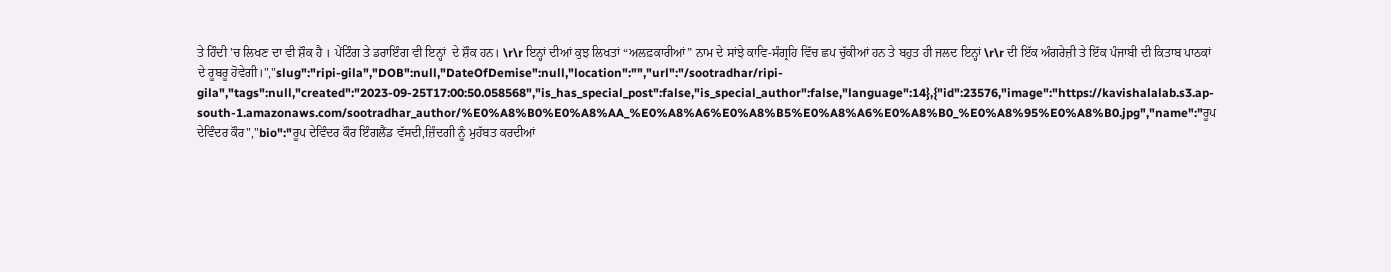ਤੇ ਹਿੰਦੀ 'ਚ ਲਿਖਣ ਦਾ ਵੀ ਸ਼ੌਕ ਹੈ । ਪੇਂਟਿੰਗ ਤੇ ਡਰਾਇੰਗ ਵੀ ਇਨ੍ਹਾਂ  ਦੇ ਸ਼ੌਕ ਹਨ। \r\r ਇਨ੍ਹਾਂ ਦੀਆਂ ਕੁਝ ਲਿਖਤਾਂ “ਅਲਫ਼ਕਾਰੀਆਂ” ਨਾਮ ਦੇ ਸਾਂਝੇ ਕਾਵਿ-ਸੰਗ੍ਰਹਿ ਵਿੱਚ ਛਪ ਚੁੱਕੀਆਂ ਹਨ ਤੇ ਬਹੁਤ ਹੀ ਜਲਦ ਇਨ੍ਹਾਂ \r\r ਦੀ ਇੱਕ ਅੰਗਰੇਜ਼ੀ ਤੇ ਇੱਕ ਪੰਜਾਬੀ ਦੀ ਕਿਤਾਬ ਪਾਠਕਾਂ ਦੇ ਰੂਬਰੂ ਹੋਵੇਗੀ।","slug":"ripi-gila","DOB":null,"DateOfDemise":null,"location":"","url":"/sootradhar/ripi-gila","tags":null,"created":"2023-09-25T17:00:50.058568","is_has_special_post":false,"is_special_author":false,"language":14},{"id":23576,"image":"https://kavishalalab.s3.ap-south-1.amazonaws.com/sootradhar_author/%E0%A8%B0%E0%A8%AA_%E0%A8%A6%E0%A8%B5%E0%A8%A6%E0%A8%B0_%E0%A8%95%E0%A8%B0.jpg","name":"ਰੂਪ ਦੇਵਿੰਦਰ ਕੌਰ","bio":"ਰੂਪ ਦੇਵਿੰਦਰ ਕੌਰ ਇੰਗਲੈਂਡ ਵੱਸਦੀ,ਜ਼ਿੰਦਗੀ ਨੂੰ ਮੁਹੱਬਤ ਕਰਦੀਆਂ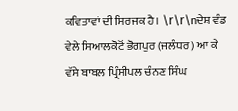ਕਵਿਤਾਵਾਂ ਦੀ ਸਿਰਜਕ ਹੈ। \r\r\nਦੇਸ਼ ਵੰਡ ਵੇਲੇ ਸਿਆਲਕੋਟੋਂ ਭੋਗਪੁਰ (ਜਲੰਧਰ) ਆ ਕੇ ਵੱਸੇ ਬਾਬਲ ਪ੍ਰਿੰਸੀਪਲ ਚੰਨਣ ਸਿੰਘ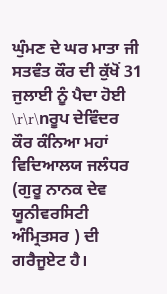ਘੁੰਮਣ ਦੇ ਘਰ ਮਾਤਾ ਜੀ ਸਤਵੰਤ ਕੌਰ ਦੀ ਕੁੱਖੋਂ 31 ਜੁਲਾਈ ਨੂੰ ਪੈਦਾ ਹੋਈ \r\r\nਰੂਪ ਦੇਵਿੰਦਰ ਕੌਰ ਕੰਨਿਆ ਮਹਾਂ ਵਿਦਿਆਲਯ ਜਲੰਧਰ (ਗੁਰੂ ਨਾਨਕ ਦੇਵ ਯੂਨੀਵਰਸਿਟੀ ਅੰਮ੍ਰਿਤਸਰ ) ਦੀ ਗਰੈਜੂਏਟ ਹੈ।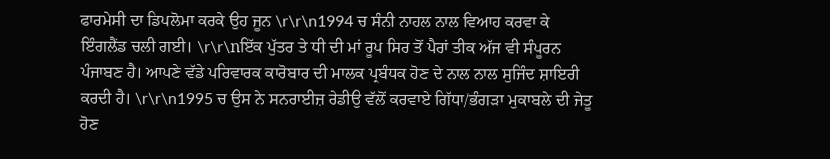ਫਾਰਮੇਸੀ ਦਾ ਡਿਪਲੋਮਾ ਕਰਕੇ ਉਹ ਜੂਨ \r\r\n1994 ਚ ਸੰਨੀ ਨਾਹਲ ਨਾਲ ਵਿਆਹ ਕਰਵਾ ਕੇ ਇੰਗਲੈਂਡ ਚਲੀ ਗਈ। \r\r\nਇੱਕ ਪੁੱਤਰ ਤੇ ਧੀ ਦੀ ਮਾਂ ਰੂਪ ਸਿਰ ਤੋਂ ਪੈਰਾਂ ਤੀਕ ਅੱਜ ਵੀ ਸੰਪੂਰਨ ਪੰਜਾਬਣ ਹੈ। ਆਪਣੇ ਵੱਡੇ ਪਰਿਵਾਰਕ ਕਾਰੋਬਾਰ ਦੀ ਮਾਲਕ ਪ੍ਰਬੰਧਕ ਹੋਣ ਦੇ ਨਾਲ ਨਾਲ ਸੁਜਿੰਦ ਸ਼ਾਇਰੀ ਕਰਦੀ ਹੈ। \r\r\n1995 ਚ ਉਸ ਨੇ ਸਨਰਾਈਜ਼ ਰੇਡੀਉ ਵੱਲੋਂ ਕਰਵਾਏ ਗਿੱਧਾ/ਭੰਗੜਾ ਮੁਕਾਬਲੇ ਦੀ ਜੇਤੂ ਹੋਣ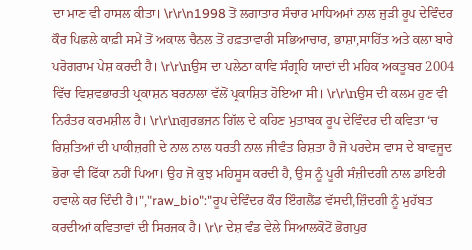ਦਾ ਮਾਣ ਵੀ ਹਾਸਲ ਕੀਤਾ। \r\r\n1998 ਤੋਂ ਲਗਾਤਾਰ ਸੰਚਾਰ ਮਾਧਿਅਮਾਂ ਨਾਲ ਜੁੜੀ ਰੂਪ ਦੇਵਿੰਦਰ ਕੌਰ ਪਿਛਲੇ ਕਾਫ਼ੀ ਸਮੇਂ ਤੋਂ ਅਕਾਲ ਚੈਨਲ ਤੋਂ ਹਫ਼ਤਾਵਾਰੀ ਸਭਿਆਚਾਰ, ਭਾਸ਼ਾ,ਸਾਹਿੱਤ ਅਤੇ ਕਲਾ ਬਾਰੇ ਪਰੋਗਰਾਮ ਪੇਸ਼ ਕਰਦੀ ਹੈ। \r\r\nਉਸ ਦਾ ਪਲੇਠਾ ਕਾਵਿ ਸੰਗ੍ਰਹਿ ਯਾਦਾਂ ਦੀ ਮਹਿਕ ਅਕਤੂਬਰ 2004 ਵਿੱਚ ਵਿਸ਼ਵਭਾਰਤੀ ਪ੍ਰਕਾਸ਼ਨ ਬਰਨਾਲਾ ਵੱਲੋਂ ਪ੍ਰਕਾਸ਼ਿਤ ਹੋਇਆ ਸੀ। \r\r\nਉਸ ਦੀ ਕਲਮ ਹੁਣ ਵੀ ਨਿਰੰਤਰ ਕਰਮਸ਼ੀਲ ਹੈ। \r\r\nਗੁਰਭਜਨ ਗਿੱਲ ਦੇ ਕਹਿਣ ਮੁਤਾਬਕ ਰੂਪ ਦੇਵਿੰਦਰ ਦੀ ਕਵਿਤਾ ‘ਚ ਰਿਸ਼ਤਿਆਂ ਦੀ ਪਾਕੀਜ਼ਗੀ ਦੇ ਨਾਲ ਨਾਲ ਧਰਤੀ ਨਾਲ ਜੀਵੰਤ ਰਿਸ਼ਤਾ ਹੈ ਜੋ ਪਰਦੇਸ ਵਾਸ ਦੇ ਬਾਵਜੂਦ ਭੋਰਾ ਵੀ ਫਿੱਕਾ ਨਹੀਂ ਪਿਆ। ਉਹ ਜੋ ਕੁਝ ਮਹਿਸੂਸ ਕਰਦੀ ਹੈ, ਉਸ ਨੂੰ ਪੂਰੀ ਸੰਜ਼ੀਦਗੀ ਨਾਲ ਡਾਇਰੀ ਹਵਾਲੇ ਕਰ ਦਿੰਦੀ ਹੈ।","raw_bio":"ਰੂਪ ਦੇਵਿੰਦਰ ਕੌਰ ਇੰਗਲੈਂਡ ਵੱਸਦੀ,ਜ਼ਿੰਦਗੀ ਨੂੰ ਮੁਹੱਬਤ ਕਰਦੀਆਂ ਕਵਿਤਾਵਾਂ ਦੀ ਸਿਰਜਕ ਹੈ। \r\r ਦੇਸ਼ ਵੰਡ ਵੇਲੇ ਸਿਆਲਕੋਟੋਂ ਭੋਗਪੁਰ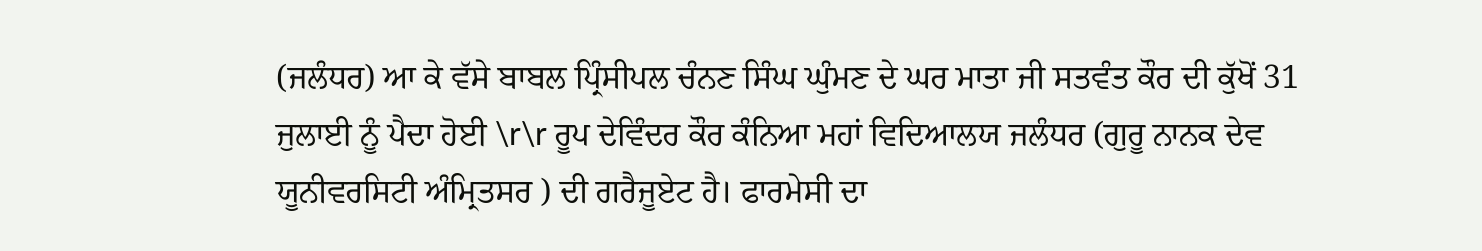(ਜਲੰਧਰ) ਆ ਕੇ ਵੱਸੇ ਬਾਬਲ ਪ੍ਰਿੰਸੀਪਲ ਚੰਨਣ ਸਿੰਘ ਘੁੰਮਣ ਦੇ ਘਰ ਮਾਤਾ ਜੀ ਸਤਵੰਤ ਕੌਰ ਦੀ ਕੁੱਖੋਂ 31 ਜੁਲਾਈ ਨੂੰ ਪੈਦਾ ਹੋਈ \r\r ਰੂਪ ਦੇਵਿੰਦਰ ਕੌਰ ਕੰਨਿਆ ਮਹਾਂ ਵਿਦਿਆਲਯ ਜਲੰਧਰ (ਗੁਰੂ ਨਾਨਕ ਦੇਵ ਯੂਨੀਵਰਸਿਟੀ ਅੰਮ੍ਰਿਤਸਰ ) ਦੀ ਗਰੈਜੂਏਟ ਹੈ। ਫਾਰਮੇਸੀ ਦਾ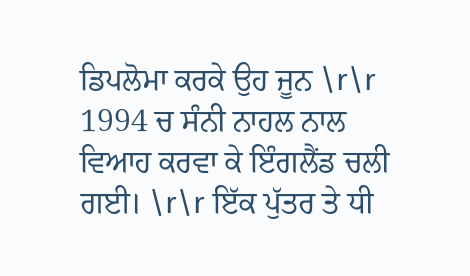ਡਿਪਲੋਮਾ ਕਰਕੇ ਉਹ ਜੂਨ \r\r 1994 ਚ ਸੰਨੀ ਨਾਹਲ ਨਾਲ ਵਿਆਹ ਕਰਵਾ ਕੇ ਇੰਗਲੈਂਡ ਚਲੀ ਗਈ। \r\r ਇੱਕ ਪੁੱਤਰ ਤੇ ਧੀ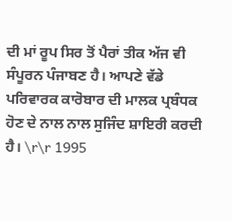ਦੀ ਮਾਂ ਰੂਪ ਸਿਰ ਤੋਂ ਪੈਰਾਂ ਤੀਕ ਅੱਜ ਵੀ ਸੰਪੂਰਨ ਪੰਜਾਬਣ ਹੈ। ਆਪਣੇ ਵੱਡੇ ਪਰਿਵਾਰਕ ਕਾਰੋਬਾਰ ਦੀ ਮਾਲਕ ਪ੍ਰਬੰਧਕ ਹੋਣ ਦੇ ਨਾਲ ਨਾਲ ਸੁਜਿੰਦ ਸ਼ਾਇਰੀ ਕਰਦੀ ਹੈ। \r\r 1995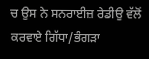ਚ ਉਸ ਨੇ ਸਨਰਾਈਜ਼ ਰੇਡੀਉ ਵੱਲੋਂ ਕਰਵਾਏ ਗਿੱਧਾ/ਭੰਗੜਾ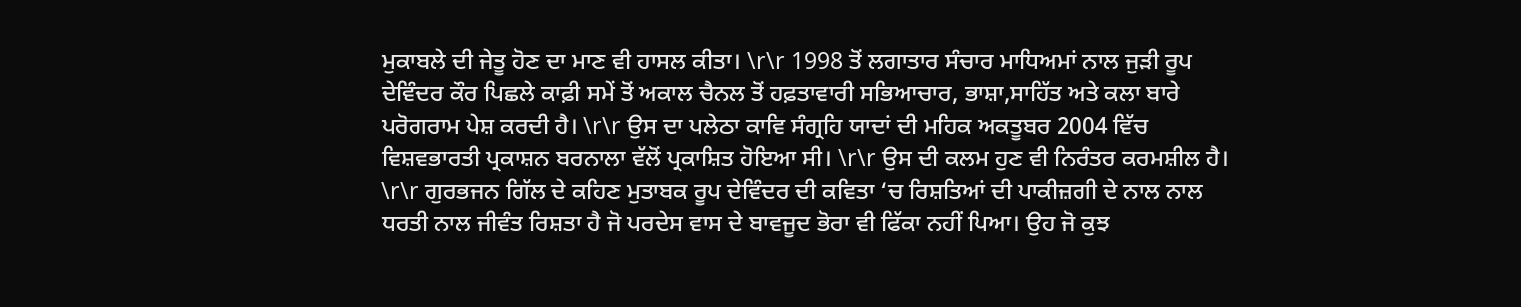ਮੁਕਾਬਲੇ ਦੀ ਜੇਤੂ ਹੋਣ ਦਾ ਮਾਣ ਵੀ ਹਾਸਲ ਕੀਤਾ। \r\r 1998 ਤੋਂ ਲਗਾਤਾਰ ਸੰਚਾਰ ਮਾਧਿਅਮਾਂ ਨਾਲ ਜੁੜੀ ਰੂਪ ਦੇਵਿੰਦਰ ਕੌਰ ਪਿਛਲੇ ਕਾਫ਼ੀ ਸਮੇਂ ਤੋਂ ਅਕਾਲ ਚੈਨਲ ਤੋਂ ਹਫ਼ਤਾਵਾਰੀ ਸਭਿਆਚਾਰ, ਭਾਸ਼ਾ,ਸਾਹਿੱਤ ਅਤੇ ਕਲਾ ਬਾਰੇ ਪਰੋਗਰਾਮ ਪੇਸ਼ ਕਰਦੀ ਹੈ। \r\r ਉਸ ਦਾ ਪਲੇਠਾ ਕਾਵਿ ਸੰਗ੍ਰਹਿ ਯਾਦਾਂ ਦੀ ਮਹਿਕ ਅਕਤੂਬਰ 2004 ਵਿੱਚ ਵਿਸ਼ਵਭਾਰਤੀ ਪ੍ਰਕਾਸ਼ਨ ਬਰਨਾਲਾ ਵੱਲੋਂ ਪ੍ਰਕਾਸ਼ਿਤ ਹੋਇਆ ਸੀ। \r\r ਉਸ ਦੀ ਕਲਮ ਹੁਣ ਵੀ ਨਿਰੰਤਰ ਕਰਮਸ਼ੀਲ ਹੈ। \r\r ਗੁਰਭਜਨ ਗਿੱਲ ਦੇ ਕਹਿਣ ਮੁਤਾਬਕ ਰੂਪ ਦੇਵਿੰਦਰ ਦੀ ਕਵਿਤਾ ‘ਚ ਰਿਸ਼ਤਿਆਂ ਦੀ ਪਾਕੀਜ਼ਗੀ ਦੇ ਨਾਲ ਨਾਲ ਧਰਤੀ ਨਾਲ ਜੀਵੰਤ ਰਿਸ਼ਤਾ ਹੈ ਜੋ ਪਰਦੇਸ ਵਾਸ ਦੇ ਬਾਵਜੂਦ ਭੋਰਾ ਵੀ ਫਿੱਕਾ ਨਹੀਂ ਪਿਆ। ਉਹ ਜੋ ਕੁਝ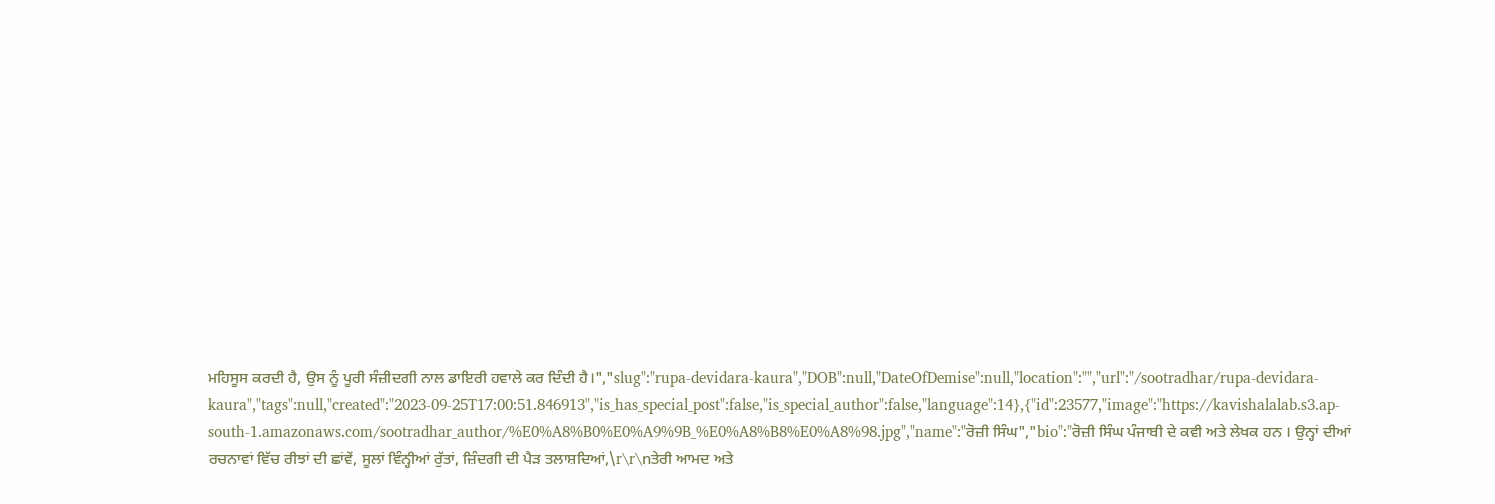ਮਹਿਸੂਸ ਕਰਦੀ ਹੈ, ਉਸ ਨੂੰ ਪੂਰੀ ਸੰਜ਼ੀਦਗੀ ਨਾਲ ਡਾਇਰੀ ਹਵਾਲੇ ਕਰ ਦਿੰਦੀ ਹੈ।","slug":"rupa-devidara-kaura","DOB":null,"DateOfDemise":null,"location":"","url":"/sootradhar/rupa-devidara-kaura","tags":null,"created":"2023-09-25T17:00:51.846913","is_has_special_post":false,"is_special_author":false,"language":14},{"id":23577,"image":"https://kavishalalab.s3.ap-south-1.amazonaws.com/sootradhar_author/%E0%A8%B0%E0%A9%9B_%E0%A8%B8%E0%A8%98.jpg","name":"ਰੋਜ਼ੀ ਸਿੰਘ","bio":"ਰੋਜ਼ੀ ਸਿੰਘ ਪੰਜਾਬੀ ਦੇ ਕਵੀ ਅਤੇ ਲੇਖਕ ਹਨ । ਉਨ੍ਹਾਂ ਦੀਆਂ ਰਚਨਾਵਾਂ ਵਿੱਚ ਰੀਝਾਂ ਦੀ ਛਾਂਵੇਂ, ਸੂਲਾਂ ਵਿੰਨ੍ਹੀਆਂ ਰੁੱਤਾਂ, ਜ਼ਿੰਦਗੀ ਦੀ ਪੈੜ ਤਲਾਸ਼ਦਿਆਂ,\r\r\nਤੇਰੀ ਆਮਦ ਅਤੇ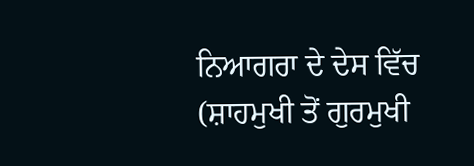ਨਿਆਗਰਾ ਦੇ ਦੇਸ ਵਿੱਚ (ਸ਼ਾਹਮੁਖੀ ਤੋਂ ਗੁਰਮੁਖੀ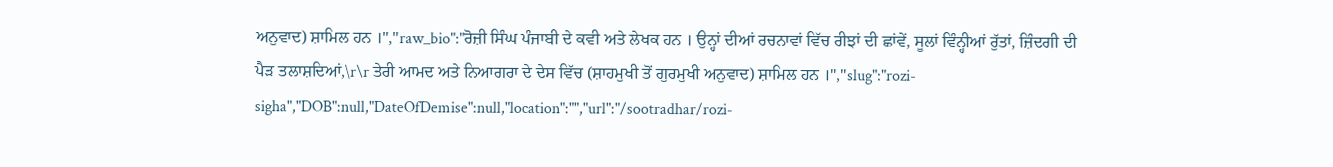ਅਨੁਵਾਦ) ਸ਼ਾਮਿਲ ਹਨ ।","raw_bio":"ਰੋਜ਼ੀ ਸਿੰਘ ਪੰਜਾਬੀ ਦੇ ਕਵੀ ਅਤੇ ਲੇਖਕ ਹਨ । ਉਨ੍ਹਾਂ ਦੀਆਂ ਰਚਨਾਵਾਂ ਵਿੱਚ ਰੀਝਾਂ ਦੀ ਛਾਂਵੇਂ, ਸੂਲਾਂ ਵਿੰਨ੍ਹੀਆਂ ਰੁੱਤਾਂ, ਜ਼ਿੰਦਗੀ ਦੀ ਪੈੜ ਤਲਾਸ਼ਦਿਆਂ,\r\r ਤੇਰੀ ਆਮਦ ਅਤੇ ਨਿਆਗਰਾ ਦੇ ਦੇਸ ਵਿੱਚ (ਸ਼ਾਹਮੁਖੀ ਤੋਂ ਗੁਰਮੁਖੀ ਅਨੁਵਾਦ) ਸ਼ਾਮਿਲ ਹਨ ।","slug":"rozi-sigha","DOB":null,"DateOfDemise":null,"location":"","url":"/sootradhar/rozi-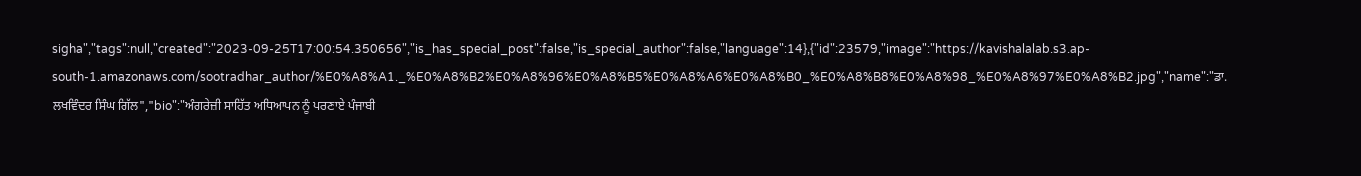sigha","tags":null,"created":"2023-09-25T17:00:54.350656","is_has_special_post":false,"is_special_author":false,"language":14},{"id":23579,"image":"https://kavishalalab.s3.ap-south-1.amazonaws.com/sootradhar_author/%E0%A8%A1._%E0%A8%B2%E0%A8%96%E0%A8%B5%E0%A8%A6%E0%A8%B0_%E0%A8%B8%E0%A8%98_%E0%A8%97%E0%A8%B2.jpg","name":"ਡਾ. ਲਖਵਿੰਦਰ ਸਿੰਘ ਗਿੱਲ","bio":"ਅੰਗਰੇਜ਼ੀ ਸਾਹਿੱਤ ਅਧਿਆਪਨ ਨੂੰ ਪਰਣਾਏ ਪੰਜਾਬੀ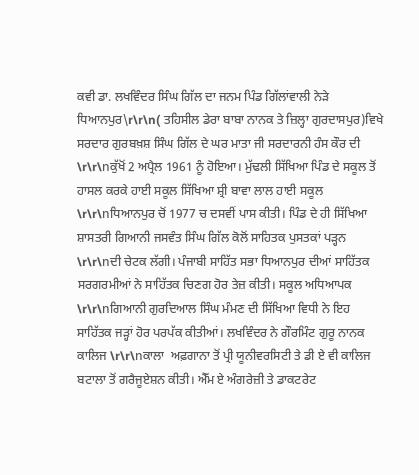ਕਵੀ ਡਾ. ਲਖਵਿੰਦਰ ਸਿੰਘ ਗਿੱਲ ਦਾ ਜਨਮ ਪਿੰਡ ਗਿੱਲਾਂਵਾਲੀ ਨੇੜੇ ਧਿਆਨਪੁਰ\r\r\n( ਤਹਿਸੀਲ ਡੇਰਾ ਬਾਬਾ ਨਾਨਕ ਤੇ ਜ਼ਿਲ੍ਹਾ ਗੁਰਦਾਸਪੁਰ)ਵਿਖੇ ਸਰਦਾਰ ਗੁਰਬਖ਼ਸ਼ ਸਿੰਘ ਗਿੱਲ ਦੇ ਘਰ ਮਾਤਾ ਜੀ ਸਰਦਾਰਨੀ ਹੰਸ ਕੌਰ ਦੀ \r\r\nਕੁੱਖੋਂ 2 ਅਪ੍ਰੈਲ 1961 ਨੂੰ ਹੋਇਆ। ਮੁੱਢਲੀ ਸਿੱਖਿਆ ਪਿੰਡ ਦੇ ਸਕੂਲ ਤੋਂ ਹਾਸਲ ਕਰਕੇ ਹਾਈ ਸਕੂਲ ਸਿੱਖਿਆ ਸ਼੍ਰੀ ਬਾਵਾ ਲਾਲ ਹਾਈ ਸਕੂਲ \r\r\nਧਿਆਨਪੁਰ ਚੋਂ 1977 ਚ ਦਸਵੀਂ ਪਾਸ ਕੀਤੀ। ਪਿੰਡ ਦੇ ਹੀ ਸਿੱਖਿਆ ਸ਼ਾਸਤਰੀ ਗਿਆਨੀ ਜਸਵੰਤ ਸਿੰਘ ਗਿੱਲ ਕੋਲੋਂ ਸਾਹਿਤਕ ਪੁਸਤਕਾਂ ਪੜ੍ਹਨ  \r\r\nਦੀ ਚੇਟਕ ਲੱਗੀ। ਪੰਜਾਬੀ ਸਾਹਿੱਤ ਸਭਾ ਧਿਆਨਪੁਰ ਦੀਆਂ ਸਾਹਿੱਤਕ ਸਰਗਰਮੀਆਂ ਨੇ ਸਾਹਿੱਤਕ ਚਿਣਗ ਹੋਰ ਤੇਜ਼ ਕੀਤੀ। ਸਕੂਲ ਅਧਿਆਪਕ \r\r\nਗਿਆਨੀ ਗੁਰਦਿਆਲ ਸਿੰਘ ਮੰਮਣ ਦੀ ਸਿੱਖਿਆ ਵਿਧੀ ਨੇ ਇਹ ਸਾਹਿੱਤਕ ਜੜ੍ਹਾਂ ਹੋਰ ਪਰਪੱਕ ਕੀਤੀਆਂ। ਲਖਵਿੰਦਰ ਨੇ ਗੌਰਮਿੰਟ ਗੁਰੂ ਨਾਨਕ ਕਾਲਿਜ \r\r\nਕਾਲਾ  ਅਫ਼ਗਾਨਾ ਤੋਂ ਪ੍ਰੀ ਯੂਨੀਵਰਸਿਟੀ ਤੇ ਡੀ ਏ ਵੀ ਕਾਲਿਜ ਬਟਾਲਾ ਤੋਂ ਗਰੈਜੂਏਸ਼ਨ ਕੀਤੀ। ਐੱਮ ਏ ਅੰਗਰੇਜ਼ੀ ਤੇ ਡਾਕਟਰੇਟ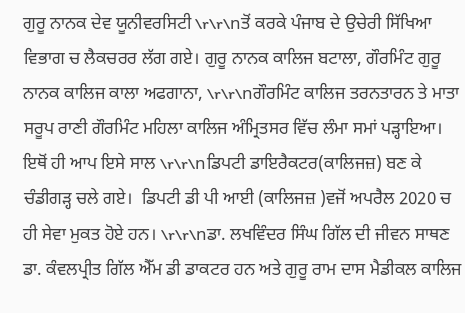ਗੁਰੂ ਨਾਨਕ ਦੇਵ ਯੂਨੀਵਰਸਿਟੀ \r\r\nਤੋਂ ਕਰਕੇ ਪੰਜਾਬ ਦੇ ਉਚੇਰੀ ਸਿੱਖਿਆ ਵਿਭਾਗ ਚ ਲੈਕਚਰਰ ਲੱਗ ਗਏ। ਗੁਰੂ ਨਾਨਕ ਕਾਲਿਜ ਬਟਾਲਾ, ਗੌਰਮਿੰਟ ਗੁਰੂ ਨਾਨਕ ਕਾਲਿਜ ਕਾਲਾ ਅਫਗਾਨਾ, \r\r\nਗੌਰਮਿੰਟ ਕਾਲਿਜ ਤਰਨਤਾਰਨ ਤੇ ਮਾਤਾ ਸਰੂਪ ਰਾਣੀ ਗੌਰਮਿੰਟ ਮਹਿਲਾ ਕਾਲਿਜ ਅੰਮ੍ਰਿਤਸਰ ਵਿੱਚ ਲੰਮਾ ਸਮਾਂ ਪੜ੍ਹਾਇਆ। ਇਥੋਂ ਹੀ ਆਪ ਇਸੇ ਸਾਲ \r\r\nਡਿਪਟੀ ਡਾਇਰੈਕਟਰ(ਕਾਲਿਜਜ਼) ਬਣ ਕੇ ਚੰਡੀਗੜ੍ਹ ਚਲੇ ਗਏ।  ਡਿਪਟੀ ਡੀ ਪੀ ਆਈ (ਕਾਲਿਜਜ਼ )ਵਜੋਂ ਅਪਰੈਲ 2020 ਚ ਹੀ ਸੇਵਾ ਮੁਕਤ ਹੋਏ ਹਨ। \r\r\nਡਾ. ਲਖਵਿੰਦਰ ਸਿੰਘ ਗਿੱਲ ਦੀ ਜੀਵਨ ਸਾਥਣ ਡਾ. ਕੰਵਲਪ੍ਰੀਤ ਗਿੱਲ ਐੱਮ ਡੀ ਡਾਕਟਰ ਹਨ ਅਤੇ ਗੁਰੂ ਰਾਮ ਦਾਸ ਮੈਡੀਕਲ ਕਾਲਿਜ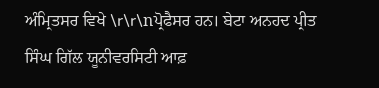ਅੰਮ੍ਰਿਤਸਰ ਵਿਖੇ \r\r\nਪ੍ਰੋਫੈਸਰ ਹਨ। ਬੇਟਾ ਅਨਹਦ ਪ੍ਰੀਤ ਸਿੰਘ ਗਿੱਲ ਯੂਨੀਵਰਸਿਟੀ ਆਫ਼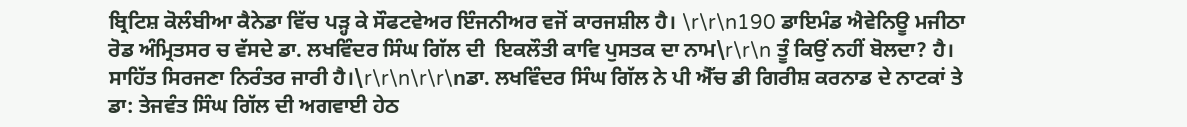ਬ੍ਰਿਟਿਸ਼ ਕੋਲੰਬੀਆ ਕੈਨੇਡਾ ਵਿੱਚ ਪੜ੍ਹ ਕੇ ਸੌਫਟਵੇਅਰ ਇੰਜਨੀਅਰ ਵਜੋਂ ਕਾਰਜਸ਼ੀਲ ਹੈ। \r\r\n190 ਡਾਇਮੰਡ ਐਵੇਨਿਊ ਮਜੀਠਾ ਰੋਡ ਅੰਮ੍ਰਿਤਸਰ ਚ ਵੱਸਦੇ ਡਾ. ਲਖਵਿੰਦਰ ਸਿੰਘ ਗਿੱਲ ਦੀ  ਇਕਲੌਤੀ ਕਾਵਿ ਪੁਸਤਕ ਦਾ ਨਾਮ\r\r\n ਤੂੰ ਕਿਉਂ ਨਹੀਂ ਬੋਲਦਾ? ਹੈ। ਸਾਹਿੱਤ ਸਿਰਜਣਾ ਨਿਰੰਤਰ ਜਾਰੀ ਹੈ।\r\r\n\r\r\nਡਾ. ਲਖਵਿੰਦਰ ਸਿੰਘ ਗਿੱਲ ਨੇ ਪੀ ਐੱਚ ਡੀ ਗਿਰੀਸ਼ ਕਰਨਾਡ ਦੇ ਨਾਟਕਾਂ ਤੇ ਡਾ: ਤੇਜਵੰਤ ਸਿੰਘ ਗਿੱਲ ਦੀ ਅਗਵਾਈ ਹੇਠ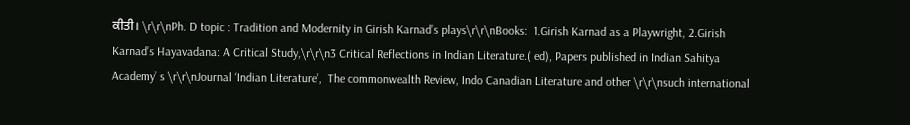ਕੀਤੀ। \r\r\nPh. D topic : Tradition and Modernity in Girish Karnad’s plays\r\r\nBooks:  1.Girish Karnad as a Playwright, 2.Girish Karnad’s Hayavadana: A Critical Study,\r\r\n3 Critical Reflections in Indian Literature.( ed), Papers published in Indian Sahitya  Academy’ s \r\r\nJournal ‘Indian Literature’,  The commonwealth Review, Indo Canadian Literature and other \r\r\nsuch international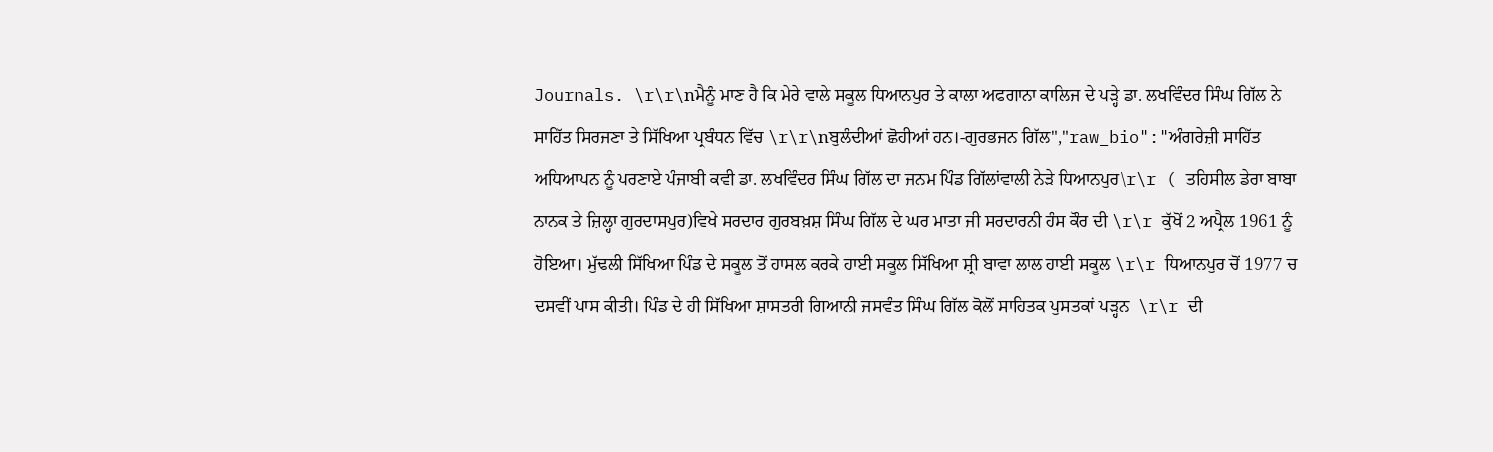Journals. \r\r\nਮੈਨੂੰ ਮਾਣ ਹੈ ਕਿ ਮੇਰੇ ਵਾਲੇ ਸਕੂਲ ਧਿਆਨਪੁਰ ਤੇ ਕਾਲਾ ਅਫਗਾਨਾ ਕਾਲਿਜ ਦੇ ਪੜ੍ਹੇ ਡਾ. ਲਖਵਿੰਦਰ ਸਿੰਘ ਗਿੱਲ ਨੇ ਸਾਹਿੱਤ ਸਿਰਜਣਾ ਤੇ ਸਿੱਖਿਆ ਪ੍ਰਬੰਧਨ ਵਿੱਚ \r\r\nਬੁਲੰਦੀਆਂ ਛੋਹੀਆਂ ਹਨ।-ਗੁਰਭਜਨ ਗਿੱਲ","raw_bio":"ਅੰਗਰੇਜ਼ੀ ਸਾਹਿੱਤ ਅਧਿਆਪਨ ਨੂੰ ਪਰਣਾਏ ਪੰਜਾਬੀ ਕਵੀ ਡਾ. ਲਖਵਿੰਦਰ ਸਿੰਘ ਗਿੱਲ ਦਾ ਜਨਮ ਪਿੰਡ ਗਿੱਲਾਂਵਾਲੀ ਨੇੜੇ ਧਿਆਨਪੁਰ\r\r ( ਤਹਿਸੀਲ ਡੇਰਾ ਬਾਬਾ ਨਾਨਕ ਤੇ ਜ਼ਿਲ੍ਹਾ ਗੁਰਦਾਸਪੁਰ)ਵਿਖੇ ਸਰਦਾਰ ਗੁਰਬਖ਼ਸ਼ ਸਿੰਘ ਗਿੱਲ ਦੇ ਘਰ ਮਾਤਾ ਜੀ ਸਰਦਾਰਨੀ ਹੰਸ ਕੌਰ ਦੀ \r\r ਕੁੱਖੋਂ 2 ਅਪ੍ਰੈਲ 1961 ਨੂੰ ਹੋਇਆ। ਮੁੱਢਲੀ ਸਿੱਖਿਆ ਪਿੰਡ ਦੇ ਸਕੂਲ ਤੋਂ ਹਾਸਲ ਕਰਕੇ ਹਾਈ ਸਕੂਲ ਸਿੱਖਿਆ ਸ਼੍ਰੀ ਬਾਵਾ ਲਾਲ ਹਾਈ ਸਕੂਲ \r\r ਧਿਆਨਪੁਰ ਚੋਂ 1977 ਚ ਦਸਵੀਂ ਪਾਸ ਕੀਤੀ। ਪਿੰਡ ਦੇ ਹੀ ਸਿੱਖਿਆ ਸ਼ਾਸਤਰੀ ਗਿਆਨੀ ਜਸਵੰਤ ਸਿੰਘ ਗਿੱਲ ਕੋਲੋਂ ਸਾਹਿਤਕ ਪੁਸਤਕਾਂ ਪੜ੍ਹਨ  \r\r ਦੀ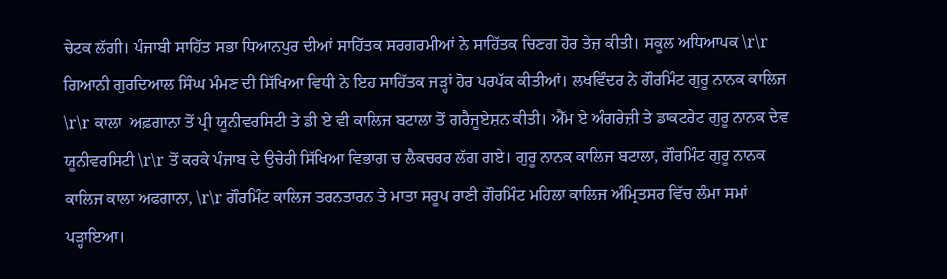ਚੇਟਕ ਲੱਗੀ। ਪੰਜਾਬੀ ਸਾਹਿੱਤ ਸਭਾ ਧਿਆਨਪੁਰ ਦੀਆਂ ਸਾਹਿੱਤਕ ਸਰਗਰਮੀਆਂ ਨੇ ਸਾਹਿੱਤਕ ਚਿਣਗ ਹੋਰ ਤੇਜ਼ ਕੀਤੀ। ਸਕੂਲ ਅਧਿਆਪਕ \r\r ਗਿਆਨੀ ਗੁਰਦਿਆਲ ਸਿੰਘ ਮੰਮਣ ਦੀ ਸਿੱਖਿਆ ਵਿਧੀ ਨੇ ਇਹ ਸਾਹਿੱਤਕ ਜੜ੍ਹਾਂ ਹੋਰ ਪਰਪੱਕ ਕੀਤੀਆਂ। ਲਖਵਿੰਦਰ ਨੇ ਗੌਰਮਿੰਟ ਗੁਰੂ ਨਾਨਕ ਕਾਲਿਜ \r\r ਕਾਲਾ  ਅਫ਼ਗਾਨਾ ਤੋਂ ਪ੍ਰੀ ਯੂਨੀਵਰਸਿਟੀ ਤੇ ਡੀ ਏ ਵੀ ਕਾਲਿਜ ਬਟਾਲਾ ਤੋਂ ਗਰੈਜੂਏਸ਼ਨ ਕੀਤੀ। ਐੱਮ ਏ ਅੰਗਰੇਜ਼ੀ ਤੇ ਡਾਕਟਰੇਟ ਗੁਰੂ ਨਾਨਕ ਦੇਵ ਯੂਨੀਵਰਸਿਟੀ \r\r ਤੋਂ ਕਰਕੇ ਪੰਜਾਬ ਦੇ ਉਚੇਰੀ ਸਿੱਖਿਆ ਵਿਭਾਗ ਚ ਲੈਕਚਰਰ ਲੱਗ ਗਏ। ਗੁਰੂ ਨਾਨਕ ਕਾਲਿਜ ਬਟਾਲਾ, ਗੌਰਮਿੰਟ ਗੁਰੂ ਨਾਨਕ ਕਾਲਿਜ ਕਾਲਾ ਅਫਗਾਨਾ, \r\r ਗੌਰਮਿੰਟ ਕਾਲਿਜ ਤਰਨਤਾਰਨ ਤੇ ਮਾਤਾ ਸਰੂਪ ਰਾਣੀ ਗੌਰਮਿੰਟ ਮਹਿਲਾ ਕਾਲਿਜ ਅੰਮ੍ਰਿਤਸਰ ਵਿੱਚ ਲੰਮਾ ਸਮਾਂ ਪੜ੍ਹਾਇਆ।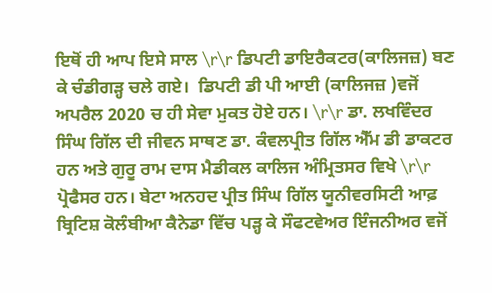ਇਥੋਂ ਹੀ ਆਪ ਇਸੇ ਸਾਲ \r\r ਡਿਪਟੀ ਡਾਇਰੈਕਟਰ(ਕਾਲਿਜਜ਼) ਬਣ ਕੇ ਚੰਡੀਗੜ੍ਹ ਚਲੇ ਗਏ।  ਡਿਪਟੀ ਡੀ ਪੀ ਆਈ (ਕਾਲਿਜਜ਼ )ਵਜੋਂ ਅਪਰੈਲ 2020 ਚ ਹੀ ਸੇਵਾ ਮੁਕਤ ਹੋਏ ਹਨ। \r\r ਡਾ. ਲਖਵਿੰਦਰ ਸਿੰਘ ਗਿੱਲ ਦੀ ਜੀਵਨ ਸਾਥਣ ਡਾ. ਕੰਵਲਪ੍ਰੀਤ ਗਿੱਲ ਐੱਮ ਡੀ ਡਾਕਟਰ ਹਨ ਅਤੇ ਗੁਰੂ ਰਾਮ ਦਾਸ ਮੈਡੀਕਲ ਕਾਲਿਜ ਅੰਮ੍ਰਿਤਸਰ ਵਿਖੇ \r\r ਪ੍ਰੋਫੈਸਰ ਹਨ। ਬੇਟਾ ਅਨਹਦ ਪ੍ਰੀਤ ਸਿੰਘ ਗਿੱਲ ਯੂਨੀਵਰਸਿਟੀ ਆਫ਼ ਬ੍ਰਿਟਿਸ਼ ਕੋਲੰਬੀਆ ਕੈਨੇਡਾ ਵਿੱਚ ਪੜ੍ਹ ਕੇ ਸੌਫਟਵੇਅਰ ਇੰਜਨੀਅਰ ਵਜੋਂ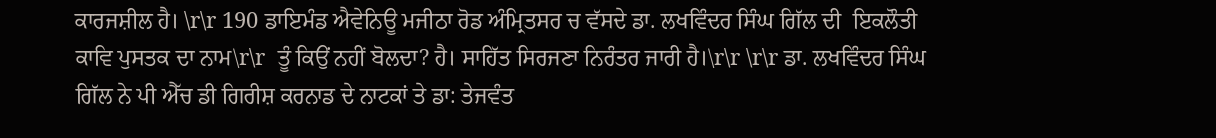ਕਾਰਜਸ਼ੀਲ ਹੈ। \r\r 190 ਡਾਇਮੰਡ ਐਵੇਨਿਊ ਮਜੀਠਾ ਰੋਡ ਅੰਮ੍ਰਿਤਸਰ ਚ ਵੱਸਦੇ ਡਾ. ਲਖਵਿੰਦਰ ਸਿੰਘ ਗਿੱਲ ਦੀ  ਇਕਲੌਤੀ ਕਾਵਿ ਪੁਸਤਕ ਦਾ ਨਾਮ\r\r  ਤੂੰ ਕਿਉਂ ਨਹੀਂ ਬੋਲਦਾ? ਹੈ। ਸਾਹਿੱਤ ਸਿਰਜਣਾ ਨਿਰੰਤਰ ਜਾਰੀ ਹੈ।\r\r \r\r ਡਾ. ਲਖਵਿੰਦਰ ਸਿੰਘ ਗਿੱਲ ਨੇ ਪੀ ਐੱਚ ਡੀ ਗਿਰੀਸ਼ ਕਰਨਾਡ ਦੇ ਨਾਟਕਾਂ ਤੇ ਡਾ: ਤੇਜਵੰਤ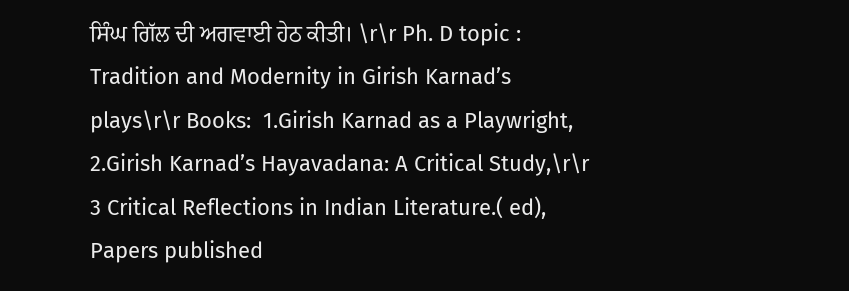ਸਿੰਘ ਗਿੱਲ ਦੀ ਅਗਵਾਈ ਹੇਠ ਕੀਤੀ। \r\r Ph. D topic : Tradition and Modernity in Girish Karnad’s plays\r\r Books:  1.Girish Karnad as a Playwright, 2.Girish Karnad’s Hayavadana: A Critical Study,\r\r 3 Critical Reflections in Indian Literature.( ed), Papers published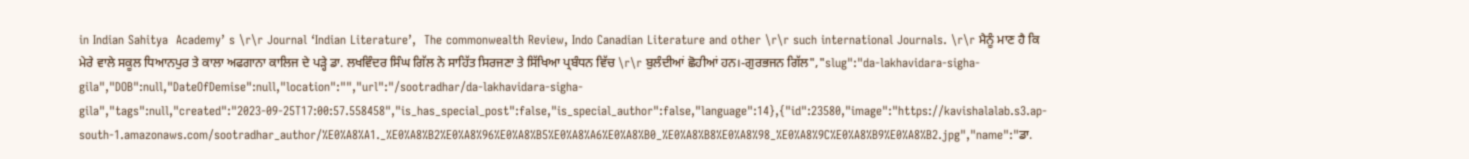in Indian Sahitya  Academy’ s \r\r Journal ‘Indian Literature’,  The commonwealth Review, Indo Canadian Literature and other \r\r such international Journals. \r\r ਮੈਨੂੰ ਮਾਣ ਹੈ ਕਿ ਮੇਰੇ ਵਾਲੇ ਸਕੂਲ ਧਿਆਨਪੁਰ ਤੇ ਕਾਲਾ ਅਫਗਾਨਾ ਕਾਲਿਜ ਦੇ ਪੜ੍ਹੇ ਡਾ. ਲਖਵਿੰਦਰ ਸਿੰਘ ਗਿੱਲ ਨੇ ਸਾਹਿੱਤ ਸਿਰਜਣਾ ਤੇ ਸਿੱਖਿਆ ਪ੍ਰਬੰਧਨ ਵਿੱਚ \r\r ਬੁਲੰਦੀਆਂ ਛੋਹੀਆਂ ਹਨ।-ਗੁਰਭਜਨ ਗਿੱਲ","slug":"da-lakhavidara-sigha-gila","DOB":null,"DateOfDemise":null,"location":"","url":"/sootradhar/da-lakhavidara-sigha-gila","tags":null,"created":"2023-09-25T17:00:57.558458","is_has_special_post":false,"is_special_author":false,"language":14},{"id":23580,"image":"https://kavishalalab.s3.ap-south-1.amazonaws.com/sootradhar_author/%E0%A8%A1._%E0%A8%B2%E0%A8%96%E0%A8%B5%E0%A8%A6%E0%A8%B0_%E0%A8%B8%E0%A8%98_%E0%A8%9C%E0%A8%B9%E0%A8%B2.jpg","name":"ਡਾ.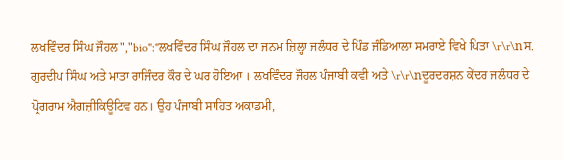ਲਖਵਿੰਦਰ ਸਿੰਘ ਜੌਹਲ","bio":"ਲਖਵਿੰਦਰ ਸਿੰਘ ਜੌਹਲ ਦਾ ਜਨਮ ਜ਼ਿਲ੍ਹਾ ਜਲੰਧਰ ਦੇ ਪਿੰਡ ਜੰਡਿਆਲਾ ਸਮਰਾਏ ਵਿਖੇ ਪਿਤਾ \r\r\nਸ. ਗੁਰਦੀਪ ਸਿੰਘ ਅਤੇ ਮਾਤਾ ਰਾਜਿੰਦਰ ਕੌਰ ਦੇ ਘਰ ਹੋਇਆ । ਲਖਵਿੰਦਰ ਜੌਹਲ ਪੰਜਾਬੀ ਕਵੀ ਅਤੇ \r\r\nਦੂਰਦਰਸ਼ਨ ਕੇਂਦਰ ਜਲੰਧਰ ਦੇ ਪ੍ਰੋਗਰਾਮ ਐਗਜ਼ੀਕਿਊਟਿਵ ਹਨ। ਉਹ ਪੰਜਾਬੀ ਸਾਹਿਤ ਅਕਾਡਮੀ,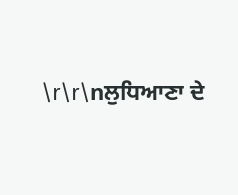\r\r\nਲੁਧਿਆਣਾ ਦੇ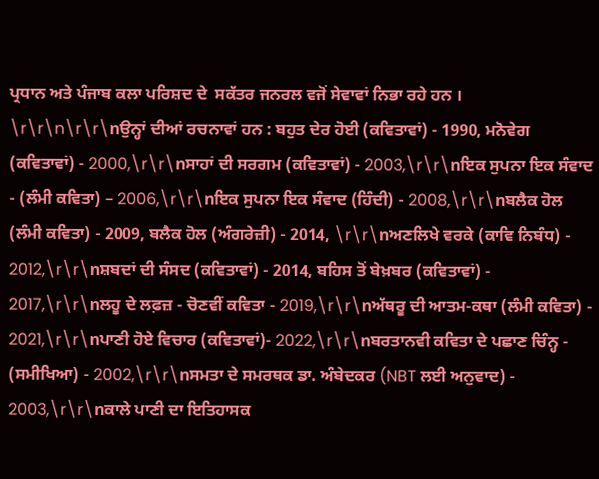ਪ੍ਰਧਾਨ ਅਤੇ ਪੰਜਾਬ ਕਲਾ ਪਰਿਸ਼ਦ ਦੇ  ਸਕੱਤਰ ਜਨਰਲ ਵਜੋਂ ਸੇਵਾਵਾਂ ਨਿਭਾ ਰਹੇ ਹਨ । \r\r\n\r\r\nਉਨ੍ਹਾਂ ਦੀਆਂ ਰਚਨਾਵਾਂ ਹਨ : ਬਹੁਤ ਦੇਰ ਹੋਈ (ਕਵਿਤਾਵਾਂ) - 1990, ਮਨੋਵੇਗ (ਕਵਿਤਾਵਾਂ) - 2000,\r\r\nਸਾਹਾਂ ਦੀ ਸਰਗਮ (ਕਵਿਤਾਵਾਂ) - 2003,\r\r\nਇਕ ਸੁਪਨਾ ਇਕ ਸੰਵਾਦ - (ਲੰਮੀ ਕਵਿਤਾ) – 2006,\r\r\nਇਕ ਸੁਪਨਾ ਇਕ ਸੰਵਾਦ (ਹਿੰਦੀ) - 2008,\r\r\nਬਲੈਕ ਹੋਲ (ਲੰਮੀ ਕਵਿਤਾ) - 2009, ਬਲੈਕ ਹੋਲ (ਅੰਗਰੇਜ਼ੀ) - 2014, \r\r\nਅਣਲਿਖੇ ਵਰਕੇ (ਕਾਵਿ ਨਿਬੰਧ) - 2012,\r\r\nਸ਼ਬਦਾਂ ਦੀ ਸੰਸਦ (ਕਵਿਤਾਵਾਂ) - 2014, ਬਹਿਸ ਤੋਂ ਬੇਖ਼ਬਰ (ਕਵਿਤਾਵਾਂ) - 2017,\r\r\nਲਹੂ ਦੇ ਲਫ਼ਜ਼ - ਚੋਣਵੀਂ ਕਵਿਤਾ - 2019,\r\r\nਅੱਥਰੂ ਦੀ ਆਤਮ-ਕਥਾ (ਲੰਮੀ ਕਵਿਤਾ) - 2021,\r\r\nਪਾਣੀ ਹੋਏ ਵਿਚਾਰ (ਕਵਿਤਾਵਾਂ)- 2022,\r\r\nਬਰਤਾਨਵੀ ਕਵਿਤਾ ਦੇ ਪਛਾਣ ਚਿੰਨ੍ਹ - (ਸਮੀਖਿਆ) - 2002,\r\r\nਸਮਤਾ ਦੇ ਸਮਰਥਕ ਡਾ. ਅੰਬੇਦਕਰ (NBT ਲਈ ਅਨੁਵਾਦ) - 2003,\r\r\nਕਾਲੇ ਪਾਣੀ ਦਾ ਇਤਿਹਾਸਕ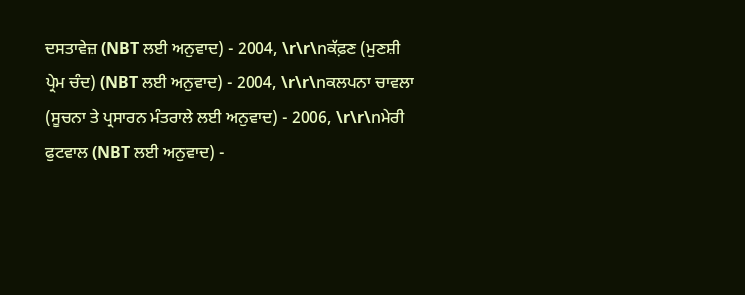ਦਸਤਾਵੇਜ਼ (NBT ਲਈ ਅਨੁਵਾਦ) - 2004, \r\r\nਕੱਫ਼ਣ (ਮੁਣਸ਼ੀ ਪ੍ਰੇਮ ਚੰਦ) (NBT ਲਈ ਅਨੁਵਾਦ) - 2004, \r\r\nਕਲਪਨਾ ਚਾਵਲਾ (ਸੂਚਨਾ ਤੇ ਪ੍ਰਸਾਰਨ ਮੰਤਰਾਲੇ ਲਈ ਅਨੁਵਾਦ) - 2006, \r\r\nਮੇਰੀ ਫੁਟਵਾਲ (NBT ਲਈ ਅਨੁਵਾਦ) -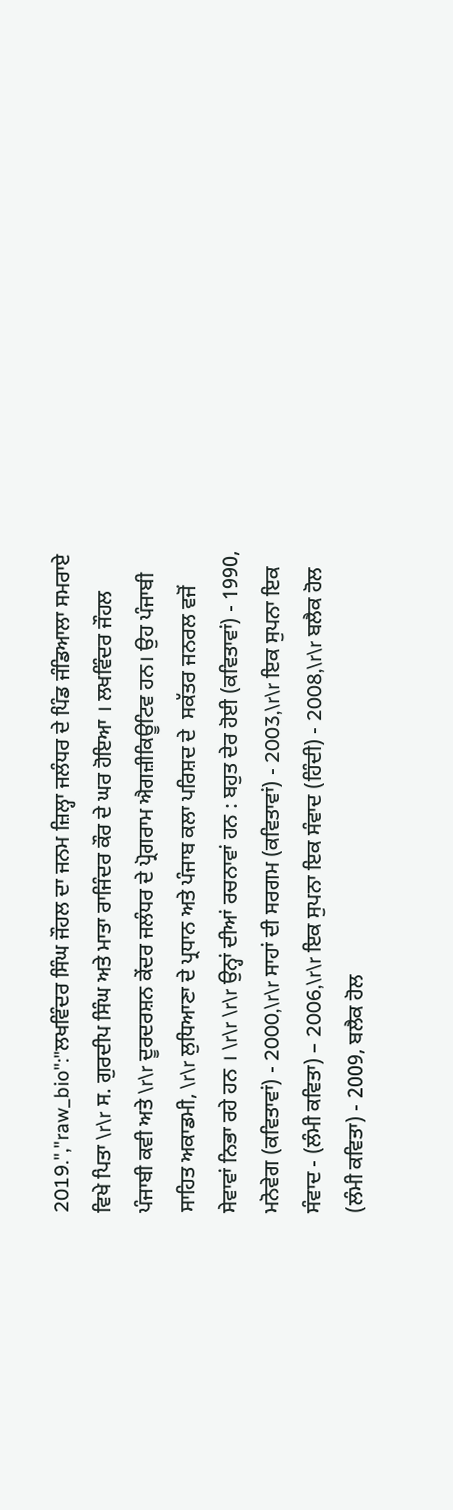2019.","raw_bio":"ਲਖਵਿੰਦਰ ਸਿੰਘ ਜੌਹਲ ਦਾ ਜਨਮ ਜ਼ਿਲ੍ਹਾ ਜਲੰਧਰ ਦੇ ਪਿੰਡ ਜੰਡਿਆਲਾ ਸਮਰਾਏ ਵਿਖੇ ਪਿਤਾ \r\r ਸ. ਗੁਰਦੀਪ ਸਿੰਘ ਅਤੇ ਮਾਤਾ ਰਾਜਿੰਦਰ ਕੌਰ ਦੇ ਘਰ ਹੋਇਆ । ਲਖਵਿੰਦਰ ਜੌਹਲ ਪੰਜਾਬੀ ਕਵੀ ਅਤੇ \r\r ਦੂਰਦਰਸ਼ਨ ਕੇਂਦਰ ਜਲੰਧਰ ਦੇ ਪ੍ਰੋਗਰਾਮ ਐਗਜ਼ੀਕਿਊਟਿਵ ਹਨ। ਉਹ ਪੰਜਾਬੀ ਸਾਹਿਤ ਅਕਾਡਮੀ, \r\r ਲੁਧਿਆਣਾ ਦੇ ਪ੍ਰਧਾਨ ਅਤੇ ਪੰਜਾਬ ਕਲਾ ਪਰਿਸ਼ਦ ਦੇ  ਸਕੱਤਰ ਜਨਰਲ ਵਜੋਂ ਸੇਵਾਵਾਂ ਨਿਭਾ ਰਹੇ ਹਨ । \r\r \r\r ਉਨ੍ਹਾਂ ਦੀਆਂ ਰਚਨਾਵਾਂ ਹਨ : ਬਹੁਤ ਦੇਰ ਹੋਈ (ਕਵਿਤਾਵਾਂ) - 1990, ਮਨੋਵੇਗ (ਕਵਿਤਾਵਾਂ) - 2000,\r\r ਸਾਹਾਂ ਦੀ ਸਰਗਮ (ਕਵਿਤਾਵਾਂ) - 2003,\r\r ਇਕ ਸੁਪਨਾ ਇਕ ਸੰਵਾਦ - (ਲੰਮੀ ਕਵਿਤਾ) – 2006,\r\r ਇਕ ਸੁਪਨਾ ਇਕ ਸੰਵਾਦ (ਹਿੰਦੀ) - 2008,\r\r ਬਲੈਕ ਹੋਲ (ਲੰਮੀ ਕਵਿਤਾ) - 2009, ਬਲੈਕ ਹੋਲ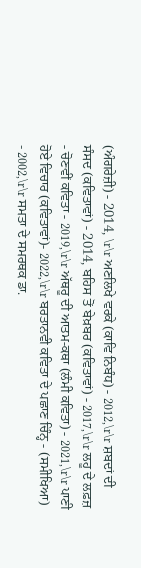(ਅੰਗਰੇਜ਼ੀ) - 2014, \r\r ਅਣਲਿਖੇ ਵਰਕੇ (ਕਾਵਿ ਨਿਬੰਧ) - 2012,\r\r ਸ਼ਬਦਾਂ ਦੀ ਸੰਸਦ (ਕਵਿਤਾਵਾਂ) - 2014, ਬਹਿਸ ਤੋਂ ਬੇਖ਼ਬਰ (ਕਵਿਤਾਵਾਂ) - 2017,\r\r ਲਹੂ ਦੇ ਲਫ਼ਜ਼ - ਚੋਣਵੀਂ ਕਵਿਤਾ - 2019,\r\r ਅੱਥਰੂ ਦੀ ਆਤਮ-ਕਥਾ (ਲੰਮੀ ਕਵਿਤਾ) - 2021,\r\r ਪਾਣੀ ਹੋਏ ਵਿਚਾਰ (ਕਵਿਤਾਵਾਂ)- 2022,\r\r ਬਰਤਾਨਵੀ ਕਵਿਤਾ ਦੇ ਪਛਾਣ ਚਿੰਨ੍ਹ - (ਸਮੀਖਿਆ) - 2002,\r\r ਸਮਤਾ ਦੇ ਸਮਰਥਕ ਡਾ.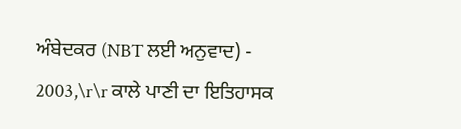ਅੰਬੇਦਕਰ (NBT ਲਈ ਅਨੁਵਾਦ) - 2003,\r\r ਕਾਲੇ ਪਾਣੀ ਦਾ ਇਤਿਹਾਸਕ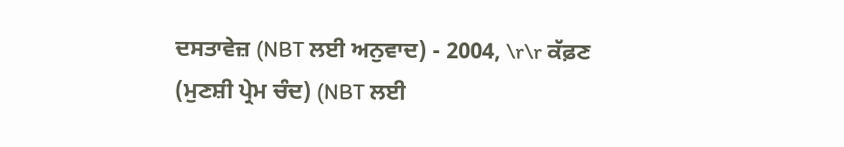ਦਸਤਾਵੇਜ਼ (NBT ਲਈ ਅਨੁਵਾਦ) - 2004, \r\r ਕੱਫ਼ਣ (ਮੁਣਸ਼ੀ ਪ੍ਰੇਮ ਚੰਦ) (NBT ਲਈ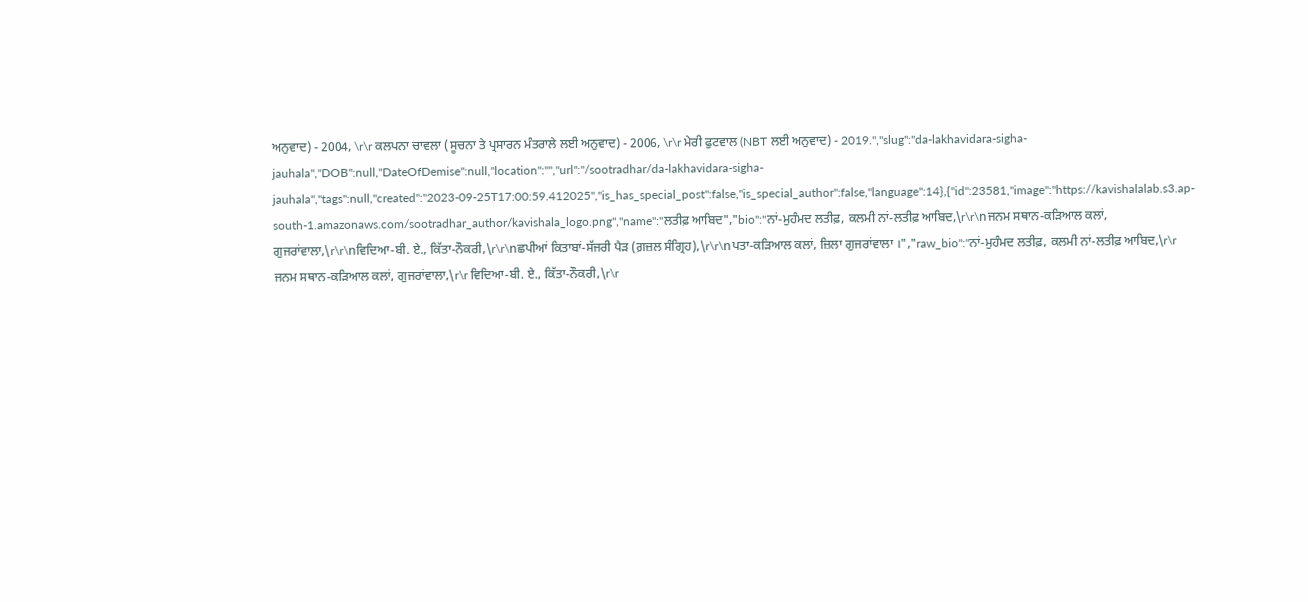ਅਨੁਵਾਦ) - 2004, \r\r ਕਲਪਨਾ ਚਾਵਲਾ (ਸੂਚਨਾ ਤੇ ਪ੍ਰਸਾਰਨ ਮੰਤਰਾਲੇ ਲਈ ਅਨੁਵਾਦ) - 2006, \r\r ਮੇਰੀ ਫੁਟਵਾਲ (NBT ਲਈ ਅਨੁਵਾਦ) - 2019.","slug":"da-lakhavidara-sigha-jauhala","DOB":null,"DateOfDemise":null,"location":"","url":"/sootradhar/da-lakhavidara-sigha-jauhala","tags":null,"created":"2023-09-25T17:00:59.412025","is_has_special_post":false,"is_special_author":false,"language":14},{"id":23581,"image":"https://kavishalalab.s3.ap-south-1.amazonaws.com/sootradhar_author/kavishala_logo.png","name":"ਲਤੀਫ਼ ਆਬਿਦ","bio":"ਨਾਂ-ਮੁਹੰਮਦ ਲਤੀਫ਼, ਕਲਮੀ ਨਾਂ-ਲਤੀਫ਼ ਆਬਿਦ,\r\r\nਜਨਮ ਸਥਾਨ-ਕੜਿਆਲ ਕਲਾਂ, ਗੁਜਰਾਂਵਾਲਾ,\r\r\nਵਿਦਿਆ-ਬੀ. ਏ., ਕਿੱਤਾ-ਨੌਕਰੀ,\r\r\nਛਪੀਆਂ ਕਿਤਾਬਾਂ-ਸੱਜਰੀ ਪੈੜ (ਗ਼ਜ਼ਲ ਸੰਗ੍ਰਿਹ),\r\r\nਪਤਾ-ਕੜਿਆਲ ਕਲਾਂ, ਜ਼ਿਲਾ ਗੁਜਰਾਂਵਾਲਾ ।","raw_bio":"ਨਾਂ-ਮੁਹੰਮਦ ਲਤੀਫ਼, ਕਲਮੀ ਨਾਂ-ਲਤੀਫ਼ ਆਬਿਦ,\r\r ਜਨਮ ਸਥਾਨ-ਕੜਿਆਲ ਕਲਾਂ, ਗੁਜਰਾਂਵਾਲਾ,\r\r ਵਿਦਿਆ-ਬੀ. ਏ., ਕਿੱਤਾ-ਨੌਕਰੀ,\r\r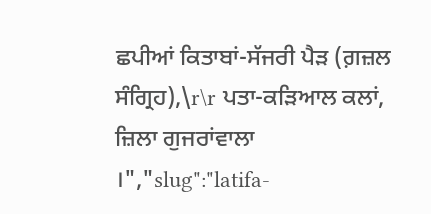ਛਪੀਆਂ ਕਿਤਾਬਾਂ-ਸੱਜਰੀ ਪੈੜ (ਗ਼ਜ਼ਲ ਸੰਗ੍ਰਿਹ),\r\r ਪਤਾ-ਕੜਿਆਲ ਕਲਾਂ, ਜ਼ਿਲਾ ਗੁਜਰਾਂਵਾਲਾ ।","slug":"latifa-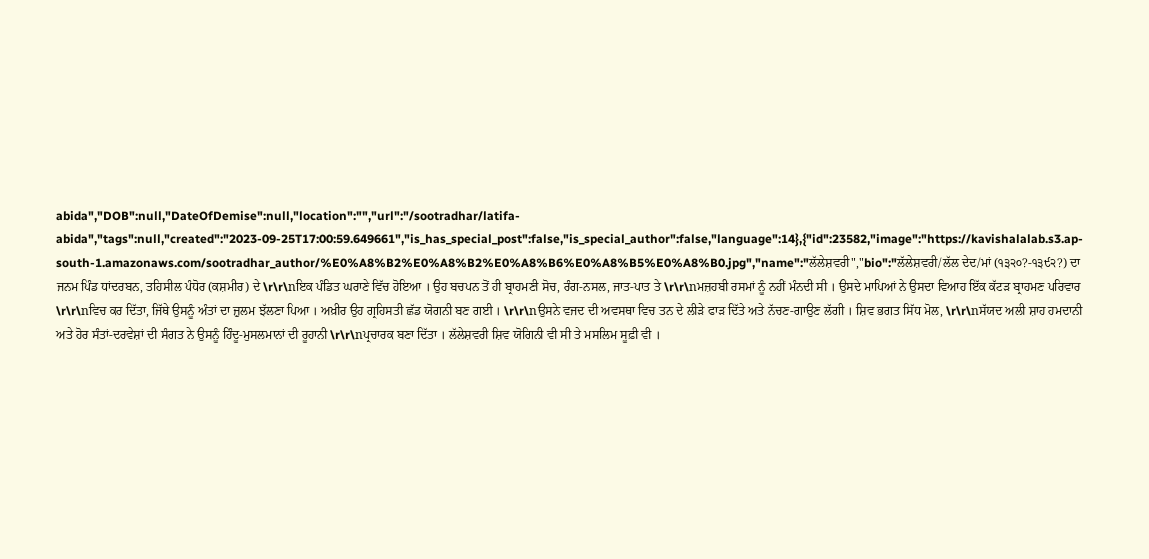abida","DOB":null,"DateOfDemise":null,"location":"","url":"/sootradhar/latifa-abida","tags":null,"created":"2023-09-25T17:00:59.649661","is_has_special_post":false,"is_special_author":false,"language":14},{"id":23582,"image":"https://kavishalalab.s3.ap-south-1.amazonaws.com/sootradhar_author/%E0%A8%B2%E0%A8%B2%E0%A8%B6%E0%A8%B5%E0%A8%B0.jpg","name":"ਲੱਲੇਸ਼ਵਰੀ","bio":"ਲੱਲੇਸ਼ਵਰੀ/ਲੱਲ ਦੇਦ/ਮਾਂ (੧੩੨੦?-੧੩੯੨?) ਦਾ ਜਨਮ ਪਿੰਡ ਧਾਂਦਰਬਨ, ਤਹਿਸੀਲ ਪੰਧੋਰ (ਕਸ਼ਮੀਰ) ਦੇ \r\r\nਇਕ ਪੰਡਿਤ ਘਰਾਣੇ ਵਿੱਚ ਹੋਇਆ । ਉਹ ਬਚਪਨ ਤੋਂ ਹੀ ਬ੍ਰਾਹਮਣੀ ਸੋਚ, ਰੰਗ-ਨਸਲ, ਜਾਤ-ਪਾਤ ਤੇ \r\r\nਮਜ਼ਹਬੀ ਰਸਮਾਂ ਨੂੰ ਨਹੀਂ ਮੰਨਦੀ ਸੀ । ਉਸਦੇ ਮਾਪਿਆਂ ਨੇ ਉਸਦਾ ਵਿਆਹ ਇੱਕ ਕੱਟੜ ਬ੍ਰਾਹਮਣ ਪਰਿਵਾਰ \r\r\nਵਿਚ ਕਰ ਦਿੱਤਾ, ਜਿੱਥੇ ਉਸਨੂੰ ਅੰਤਾਂ ਦਾ ਜ਼ੁਲਮ ਝੱਲਣਾ ਪਿਆ । ਅਖ਼ੀਰ ਉਹ ਗ੍ਰਹਿਸਤੀ ਛੱਡ ਯੋਗਨੀ ਬਣ ਗਈ । \r\r\nਉਸਨੇ ਵਜਦ ਦੀ ਅਵਸਥਾ ਵਿਚ ਤਨ ਦੇ ਲੀੜੇ ਫਾੜ ਦਿੱਤੇ ਅਤੇ ਨੱਚਣ-ਗਾਉਣ ਲੱਗੀ । ਸ਼ਿਵ ਭਗਤ ਸਿੱਧ ਮੋਲ, \r\r\nਸੱਯਦ ਅਲੀ ਸ਼ਾਹ ਹਮਦਾਨੀ ਅਤੇ ਹੋਰ ਸੰਤਾਂ-ਦਰਵੇਸ਼ਾਂ ਦੀ ਸੰਗਤ ਨੇ ਉਸਨੂੰ ਹਿੰਦੂ-ਮੁਸਲਮਾਨਾਂ ਦੀ ਰੂਹਾਨੀ \r\r\nਪ੍ਰਚਾਰਕ ਬਣਾ ਦਿੱਤਾ । ਲੱਲੇਸ਼ਵਰੀ ਸ਼ਿਵ ਯੋਗਿਨੀ ਵੀ ਸੀ ਤੇ ਮਸਲਿਮ ਸੂਫ਼ੀ ਵੀ ।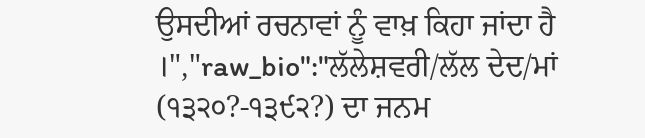ਉਸਦੀਆਂ ਰਚਨਾਵਾਂ ਨੂੰ ਵਾਖ਼ ਕਿਹਾ ਜਾਂਦਾ ਹੈ ।","raw_bio":"ਲੱਲੇਸ਼ਵਰੀ/ਲੱਲ ਦੇਦ/ਮਾਂ (੧੩੨੦?-੧੩੯੨?) ਦਾ ਜਨਮ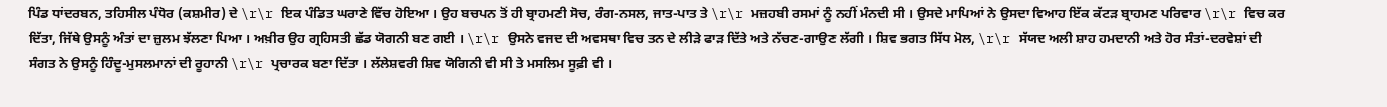ਪਿੰਡ ਧਾਂਦਰਬਨ, ਤਹਿਸੀਲ ਪੰਧੋਰ (ਕਸ਼ਮੀਰ) ਦੇ \r\r ਇਕ ਪੰਡਿਤ ਘਰਾਣੇ ਵਿੱਚ ਹੋਇਆ । ਉਹ ਬਚਪਨ ਤੋਂ ਹੀ ਬ੍ਰਾਹਮਣੀ ਸੋਚ, ਰੰਗ-ਨਸਲ, ਜਾਤ-ਪਾਤ ਤੇ \r\r ਮਜ਼ਹਬੀ ਰਸਮਾਂ ਨੂੰ ਨਹੀਂ ਮੰਨਦੀ ਸੀ । ਉਸਦੇ ਮਾਪਿਆਂ ਨੇ ਉਸਦਾ ਵਿਆਹ ਇੱਕ ਕੱਟੜ ਬ੍ਰਾਹਮਣ ਪਰਿਵਾਰ \r\r ਵਿਚ ਕਰ ਦਿੱਤਾ, ਜਿੱਥੇ ਉਸਨੂੰ ਅੰਤਾਂ ਦਾ ਜ਼ੁਲਮ ਝੱਲਣਾ ਪਿਆ । ਅਖ਼ੀਰ ਉਹ ਗ੍ਰਹਿਸਤੀ ਛੱਡ ਯੋਗਨੀ ਬਣ ਗਈ । \r\r ਉਸਨੇ ਵਜਦ ਦੀ ਅਵਸਥਾ ਵਿਚ ਤਨ ਦੇ ਲੀੜੇ ਫਾੜ ਦਿੱਤੇ ਅਤੇ ਨੱਚਣ-ਗਾਉਣ ਲੱਗੀ । ਸ਼ਿਵ ਭਗਤ ਸਿੱਧ ਮੋਲ, \r\r ਸੱਯਦ ਅਲੀ ਸ਼ਾਹ ਹਮਦਾਨੀ ਅਤੇ ਹੋਰ ਸੰਤਾਂ-ਦਰਵੇਸ਼ਾਂ ਦੀ ਸੰਗਤ ਨੇ ਉਸਨੂੰ ਹਿੰਦੂ-ਮੁਸਲਮਾਨਾਂ ਦੀ ਰੂਹਾਨੀ \r\r ਪ੍ਰਚਾਰਕ ਬਣਾ ਦਿੱਤਾ । ਲੱਲੇਸ਼ਵਰੀ ਸ਼ਿਵ ਯੋਗਿਨੀ ਵੀ ਸੀ ਤੇ ਮਸਲਿਮ ਸੂਫ਼ੀ ਵੀ ।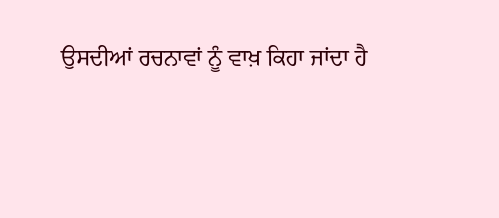ਉਸਦੀਆਂ ਰਚਨਾਵਾਂ ਨੂੰ ਵਾਖ਼ ਕਿਹਾ ਜਾਂਦਾ ਹੈ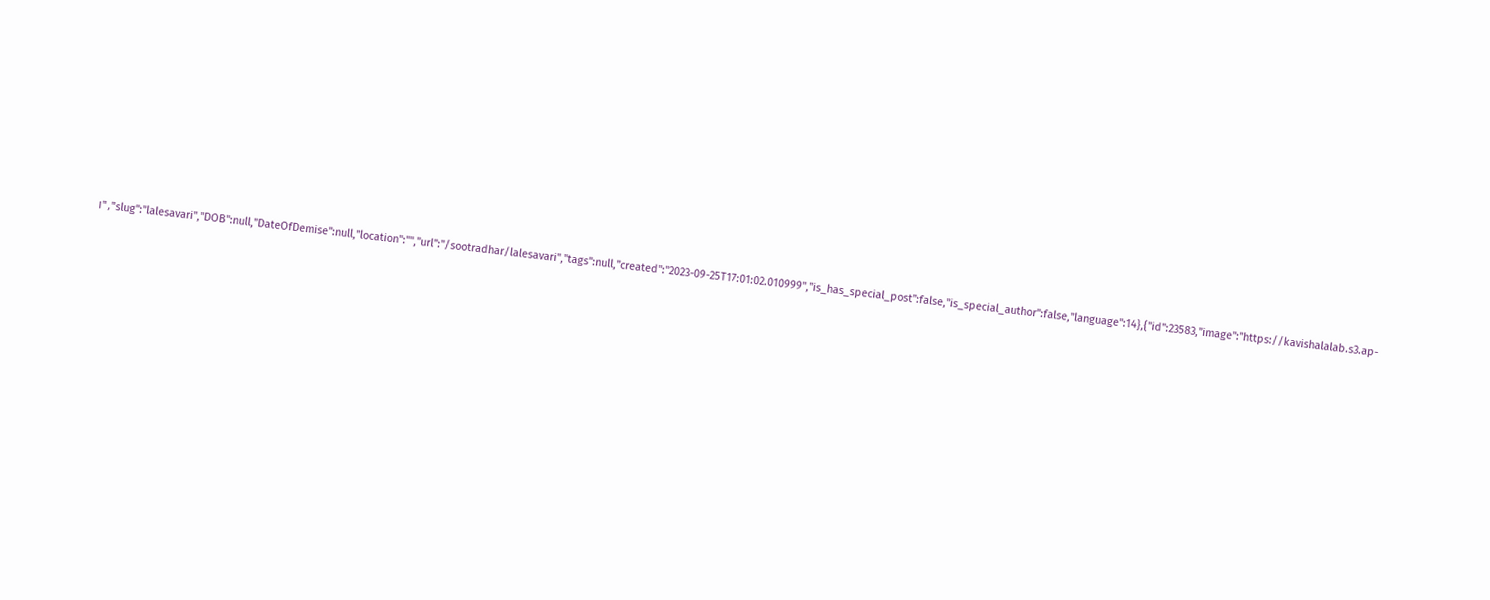।","slug":"lalesavari","DOB":null,"DateOfDemise":null,"location":"","url":"/sootradhar/lalesavari","tags":null,"created":"2023-09-25T17:01:02.010999","is_has_special_post":false,"is_special_author":false,"language":14},{"id":23583,"image":"https://kavishalalab.s3.ap-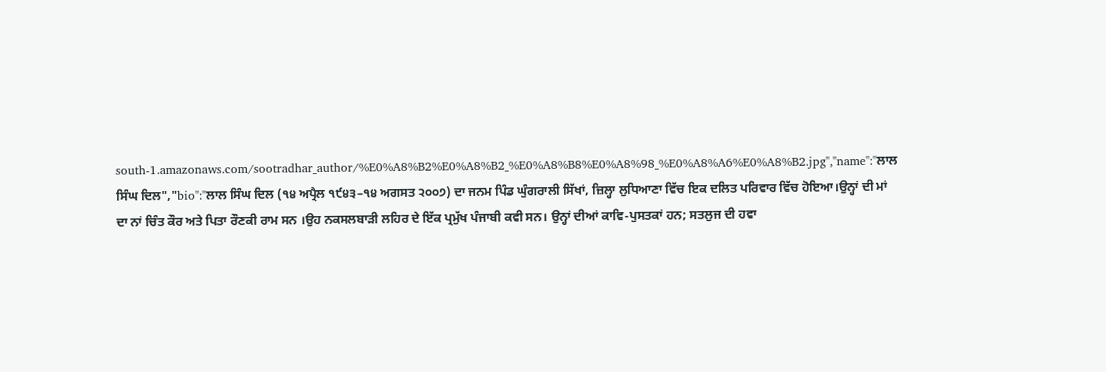south-1.amazonaws.com/sootradhar_author/%E0%A8%B2%E0%A8%B2_%E0%A8%B8%E0%A8%98_%E0%A8%A6%E0%A8%B2.jpg","name":"ਲਾਲ ਸਿੰਘ ਦਿਲ","bio":"ਲਾਲ ਸਿੰਘ ਦਿਲ (੧੪ ਅਪ੍ਰੈਲ ੧੯੪੩–੧੪ ਅਗਸਤ ੨੦੦੭) ਦਾ ਜਨਮ ਪਿੰਡ ਘੁੰਗਰਾਲੀ ਸਿੱਖਾਂ, ਜ਼ਿਲ੍ਹਾ ਲੁਧਿਆਣਾ ਵਿੱਚ ਇਕ ਦਲਿਤ ਪਰਿਵਾਰ ਵਿੱਚ ਹੋਇਆ।ਉਨ੍ਹਾਂ ਦੀ ਮਾਂ ਦਾ ਨਾਂ ਚਿੰਤ ਕੌਰ ਅਤੇ ਪਿਤਾ ਰੌਣਕੀ ਰਾਮ ਸਨ ।ਉਹ ਨਕਸਲਬਾੜੀ ਲਹਿਰ ਦੇ ਇੱਕ ਪ੍ਰਮੁੱਖ ਪੰਜਾਬੀ ਕਵੀ ਸਨ। ਉਨ੍ਹਾਂ ਦੀਆਂ ਕਾਵਿ-ਪੁਸਤਕਾਂ ਹਨ; ਸਤਲੁਜ ਦੀ ਹਵਾ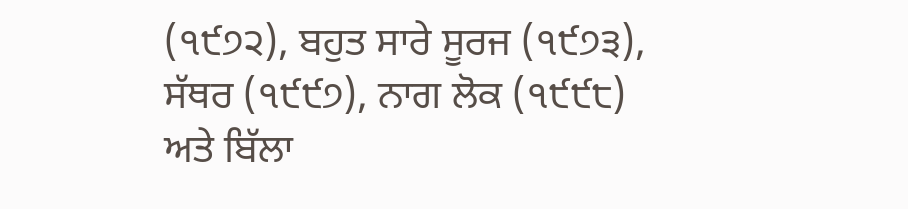(੧੯੭੨), ਬਹੁਤ ਸਾਰੇ ਸੂਰਜ (੧੯੭੩), ਸੱਥਰ (੧੯੯੭), ਨਾਗ ਲੋਕ (੧੯੯੮) ਅਤੇ ਬਿੱਲਾ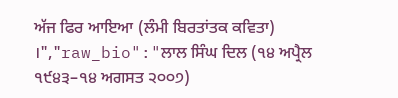ਅੱਜ ਫਿਰ ਆਇਆ (ਲੰਮੀ ਬਿਰਤਾਂਤਕ ਕਵਿਤਾ) ।","raw_bio":"ਲਾਲ ਸਿੰਘ ਦਿਲ (੧੪ ਅਪ੍ਰੈਲ ੧੯੪੩–੧੪ ਅਗਸਤ ੨੦੦੭)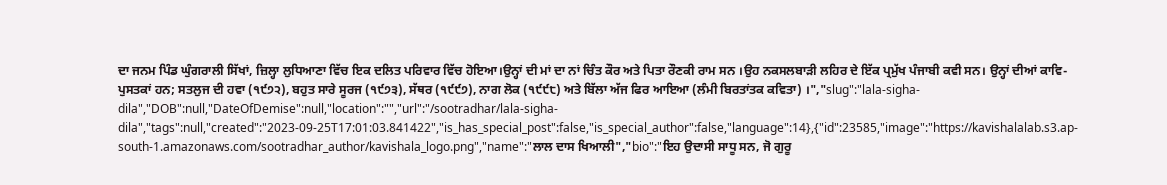ਦਾ ਜਨਮ ਪਿੰਡ ਘੁੰਗਰਾਲੀ ਸਿੱਖਾਂ, ਜ਼ਿਲ੍ਹਾ ਲੁਧਿਆਣਾ ਵਿੱਚ ਇਕ ਦਲਿਤ ਪਰਿਵਾਰ ਵਿੱਚ ਹੋਇਆ।ਉਨ੍ਹਾਂ ਦੀ ਮਾਂ ਦਾ ਨਾਂ ਚਿੰਤ ਕੌਰ ਅਤੇ ਪਿਤਾ ਰੌਣਕੀ ਰਾਮ ਸਨ ।ਉਹ ਨਕਸਲਬਾੜੀ ਲਹਿਰ ਦੇ ਇੱਕ ਪ੍ਰਮੁੱਖ ਪੰਜਾਬੀ ਕਵੀ ਸਨ। ਉਨ੍ਹਾਂ ਦੀਆਂ ਕਾਵਿ-ਪੁਸਤਕਾਂ ਹਨ; ਸਤਲੁਜ ਦੀ ਹਵਾ (੧੯੭੨), ਬਹੁਤ ਸਾਰੇ ਸੂਰਜ (੧੯੭੩), ਸੱਥਰ (੧੯੯੭), ਨਾਗ ਲੋਕ (੧੯੯੮) ਅਤੇ ਬਿੱਲਾ ਅੱਜ ਫਿਰ ਆਇਆ (ਲੰਮੀ ਬਿਰਤਾਂਤਕ ਕਵਿਤਾ) ।","slug":"lala-sigha-dila","DOB":null,"DateOfDemise":null,"location":"","url":"/sootradhar/lala-sigha-dila","tags":null,"created":"2023-09-25T17:01:03.841422","is_has_special_post":false,"is_special_author":false,"language":14},{"id":23585,"image":"https://kavishalalab.s3.ap-south-1.amazonaws.com/sootradhar_author/kavishala_logo.png","name":"ਲਾਲ ਦਾਸ ਖਿਆਲੀ","bio":"ਇਹ ਉਦਾਸੀ ਸਾਧੂ ਸਨ, ਜੋ ਗੁਰੂ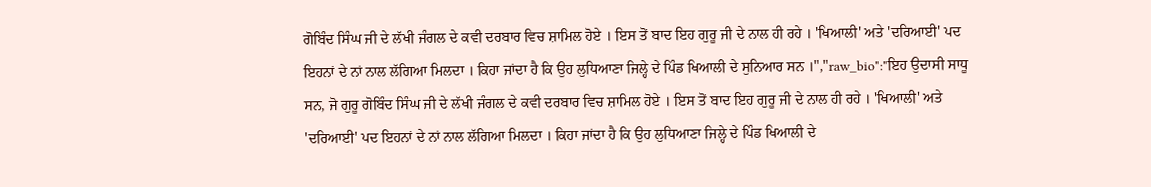ਗੋਬਿੰਦ ਸਿੰਘ ਜੀ ਦੇ ਲੱਖੀ ਜੰਗਲ ਦੇ ਕਵੀ ਦਰਬਾਰ ਵਿਚ ਸ਼ਾਮਿਲ ਹੋਏ । ਇਸ ਤੋਂ ਬਾਦ ਇਹ ਗੁਰੂ ਜੀ ਦੇ ਨਾਲ ਹੀ ਰਹੇ । 'ਖਿਆਲੀ' ਅਤੇ 'ਦਰਿਆਈ' ਪਦ ਇਹਨਾਂ ਦੇ ਨਾਂ ਨਾਲ ਲੱਗਿਆ ਮਿਲਦਾ । ਕਿਹਾ ਜਾਂਦਾ ਹੈ ਕਿ ਉਹ ਲੁਧਿਆਣਾ ਜਿਲ੍ਹੇ ਦੇ ਪਿੰਡ ਖਿਆਲੀ ਦੇ ਸੁਨਿਆਰ ਸਨ ।","raw_bio":"ਇਹ ਉਦਾਸੀ ਸਾਧੂ ਸਨ, ਜੋ ਗੁਰੂ ਗੋਬਿੰਦ ਸਿੰਘ ਜੀ ਦੇ ਲੱਖੀ ਜੰਗਲ ਦੇ ਕਵੀ ਦਰਬਾਰ ਵਿਚ ਸ਼ਾਮਿਲ ਹੋਏ । ਇਸ ਤੋਂ ਬਾਦ ਇਹ ਗੁਰੂ ਜੀ ਦੇ ਨਾਲ ਹੀ ਰਹੇ । 'ਖਿਆਲੀ' ਅਤੇ 'ਦਰਿਆਈ' ਪਦ ਇਹਨਾਂ ਦੇ ਨਾਂ ਨਾਲ ਲੱਗਿਆ ਮਿਲਦਾ । ਕਿਹਾ ਜਾਂਦਾ ਹੈ ਕਿ ਉਹ ਲੁਧਿਆਣਾ ਜਿਲ੍ਹੇ ਦੇ ਪਿੰਡ ਖਿਆਲੀ ਦੇ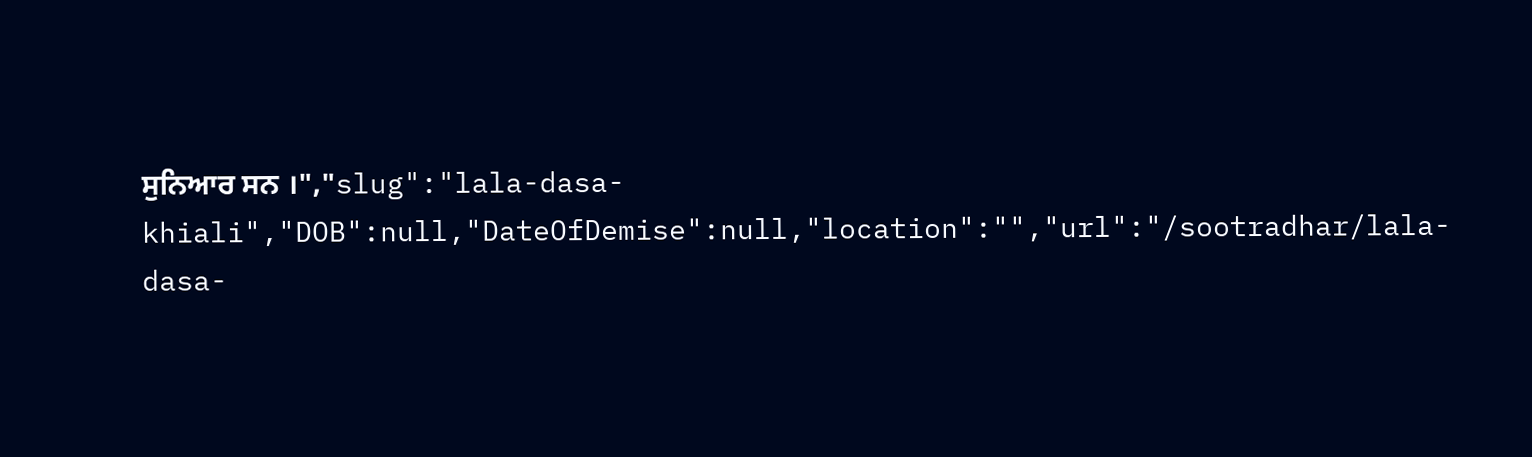ਸੁਨਿਆਰ ਸਨ ।","slug":"lala-dasa-khiali","DOB":null,"DateOfDemise":null,"location":"","url":"/sootradhar/lala-dasa-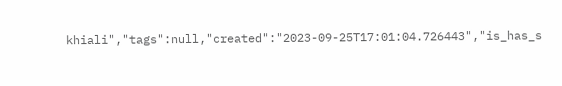khiali","tags":null,"created":"2023-09-25T17:01:04.726443","is_has_s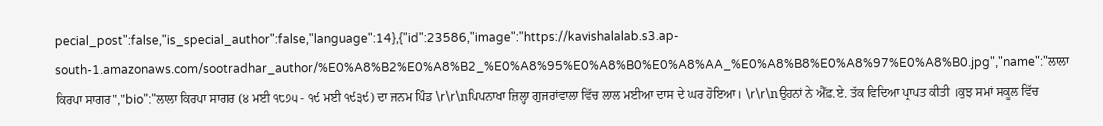pecial_post":false,"is_special_author":false,"language":14},{"id":23586,"image":"https://kavishalalab.s3.ap-south-1.amazonaws.com/sootradhar_author/%E0%A8%B2%E0%A8%B2_%E0%A8%95%E0%A8%B0%E0%A8%AA_%E0%A8%B8%E0%A8%97%E0%A8%B0.jpg","name":"ਲਾਲਾ ਕਿਰਪਾ ਸਾਗਰ","bio":"ਲਾਲਾ ਕਿਰਪਾ ਸਾਗਰ (੪ ਮਈ ੧੮੭੫ - ੧੯ ਮਈ ੧੯੩੯) ਦਾ ਜਨਮ ਪਿੰਡ \r\r\nਪਿਪਨਾਖਾ ਜ਼ਿਲ੍ਹਾ ਗੁਜਰਾਂਵਾਲਾ ਵਿੱਚ ਲਾਲ ਮਈਆ ਦਾਸ ਦੇ ਘਰ ਹੋਇਆ। \r\r\nਉਹਨਾਂ ਨੇ ਐੱਫ਼.ਏ. ਤੱਕ ਵਿਦਿਆ ਪ੍ਰਾਪਤ ਕੀਤੀ ।ਕੁਝ ਸਮਾਂ ਸਕੂਲ ਵਿੱਚ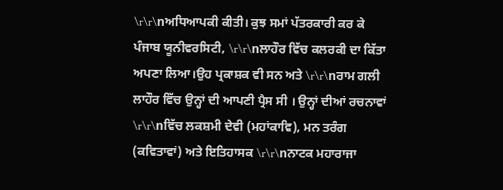\r\r\nਅਧਿਆਪਕੀ ਕੀਤੀ। ਕੁਝ ਸਮਾਂ ਪੱਤਰਕਾਰੀ ਕਰ ਕੇ ਪੰਜਾਬ ਯੂਨੀਵਰਸਿਟੀ, \r\r\nਲਾਹੌਰ ਵਿੱਚ ਕਲਰਕੀ ਦਾ ਕਿੱਤਾ ਅਪਣਾ ਲਿਆ।ਉਹ ਪ੍ਰਕਾਸ਼ਕ ਵੀ ਸਨ ਅਤੇ \r\r\nਰਾਮ ਗਲੀ ਲਾਹੌਰ ਵਿੱਚ ਉਨ੍ਹਾਂ ਦੀ ਆਪਣੀ ਪ੍ਰੈਸ ਸੀ । ਉਨ੍ਹਾਂ ਦੀਆਂ ਰਚਨਾਵਾਂ \r\r\nਵਿੱਚ ਲਕਸ਼ਮੀ ਦੇਵੀ (ਮਹਾਂਕਾਵਿ), ਮਨ ਤਰੰਗ (ਕਵਿਤਾਵਾਂ) ਅਤੇ ਇਤਿਹਾਸਕ \r\r\nਨਾਟਕ ਮਹਾਰਾਜਾ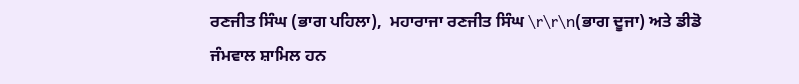ਰਣਜੀਤ ਸਿੰਘ (ਭਾਗ ਪਹਿਲਾ),  ਮਹਾਰਾਜਾ ਰਣਜੀਤ ਸਿੰਘ \r\r\n(ਭਾਗ ਦੂਜਾ) ਅਤੇ ਡੀਡੋ ਜੰਮਵਾਲ ਸ਼ਾਮਿਲ ਹਨ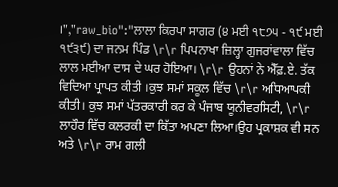।","raw_bio":"ਲਾਲਾ ਕਿਰਪਾ ਸਾਗਰ (੪ ਮਈ ੧੮੭੫ - ੧੯ ਮਈ ੧੯੩੯) ਦਾ ਜਨਮ ਪਿੰਡ \r\r ਪਿਪਨਾਖਾ ਜ਼ਿਲ੍ਹਾ ਗੁਜਰਾਂਵਾਲਾ ਵਿੱਚ ਲਾਲ ਮਈਆ ਦਾਸ ਦੇ ਘਰ ਹੋਇਆ। \r\r ਉਹਨਾਂ ਨੇ ਐੱਫ਼.ਏ. ਤੱਕ ਵਿਦਿਆ ਪ੍ਰਾਪਤ ਕੀਤੀ ।ਕੁਝ ਸਮਾਂ ਸਕੂਲ ਵਿੱਚ \r\r ਅਧਿਆਪਕੀ ਕੀਤੀ। ਕੁਝ ਸਮਾਂ ਪੱਤਰਕਾਰੀ ਕਰ ਕੇ ਪੰਜਾਬ ਯੂਨੀਵਰਸਿਟੀ, \r\r ਲਾਹੌਰ ਵਿੱਚ ਕਲਰਕੀ ਦਾ ਕਿੱਤਾ ਅਪਣਾ ਲਿਆ।ਉਹ ਪ੍ਰਕਾਸ਼ਕ ਵੀ ਸਨ ਅਤੇ \r\r ਰਾਮ ਗਲੀ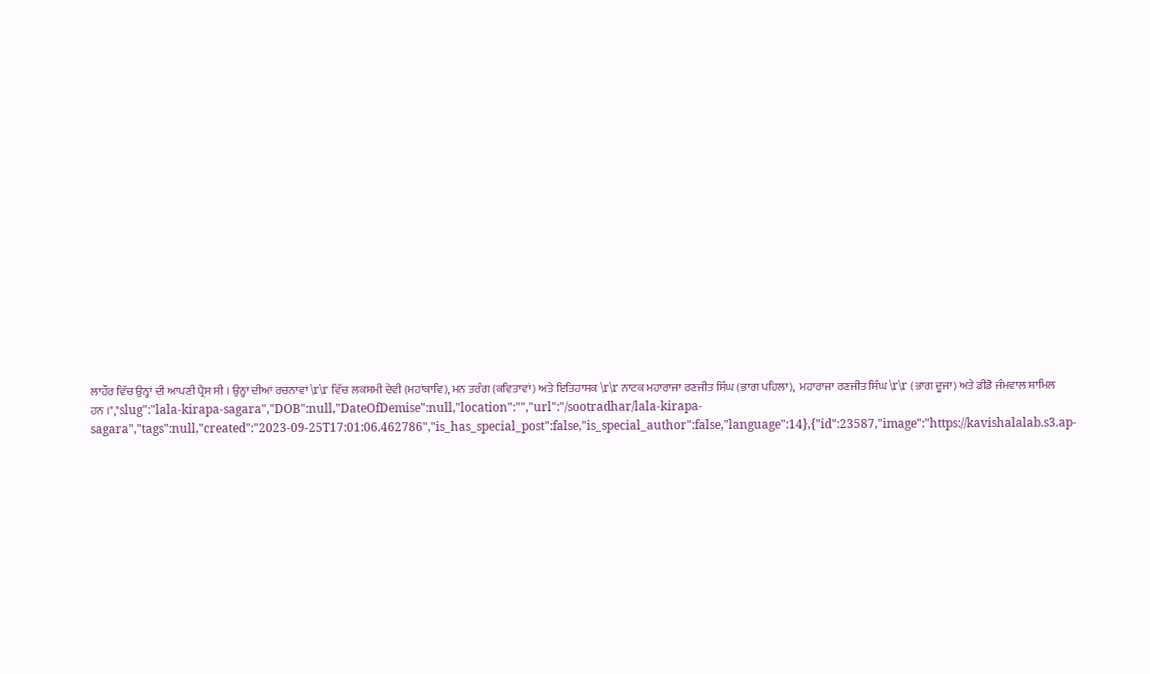ਲਾਹੌਰ ਵਿੱਚ ਉਨ੍ਹਾਂ ਦੀ ਆਪਣੀ ਪ੍ਰੈਸ ਸੀ । ਉਨ੍ਹਾਂ ਦੀਆਂ ਰਚਨਾਵਾਂ \r\r ਵਿੱਚ ਲਕਸ਼ਮੀ ਦੇਵੀ (ਮਹਾਂਕਾਵਿ), ਮਨ ਤਰੰਗ (ਕਵਿਤਾਵਾਂ) ਅਤੇ ਇਤਿਹਾਸਕ \r\r ਨਾਟਕ ਮਹਾਰਾਜਾ ਰਣਜੀਤ ਸਿੰਘ (ਭਾਗ ਪਹਿਲਾ),  ਮਹਾਰਾਜਾ ਰਣਜੀਤ ਸਿੰਘ \r\r (ਭਾਗ ਦੂਜਾ) ਅਤੇ ਡੀਡੋ ਜੰਮਵਾਲ ਸ਼ਾਮਿਲ ਹਨ ।","slug":"lala-kirapa-sagara","DOB":null,"DateOfDemise":null,"location":"","url":"/sootradhar/lala-kirapa-sagara","tags":null,"created":"2023-09-25T17:01:06.462786","is_has_special_post":false,"is_special_author":false,"language":14},{"id":23587,"image":"https://kavishalalab.s3.ap-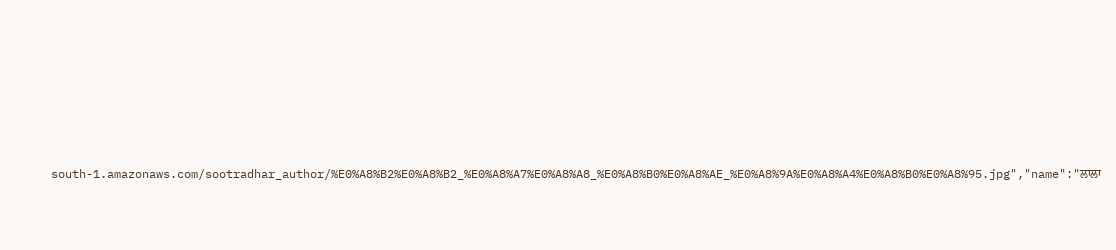south-1.amazonaws.com/sootradhar_author/%E0%A8%B2%E0%A8%B2_%E0%A8%A7%E0%A8%A8_%E0%A8%B0%E0%A8%AE_%E0%A8%9A%E0%A8%A4%E0%A8%B0%E0%A8%95.jpg","name":"ਲਾਲਾ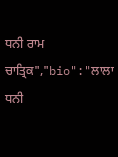ਧਨੀ ਰਾਮ ਚਾਤ੍ਰਿਕ","bio":"ਲਾਲਾ ਧਨੀ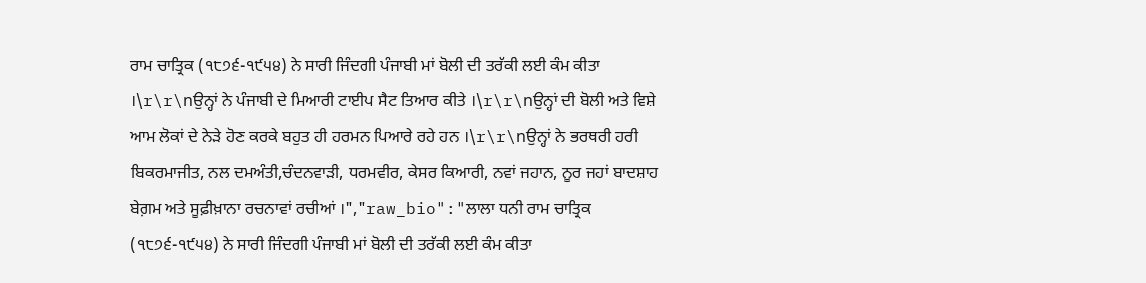ਰਾਮ ਚਾਤ੍ਰਿਕ (੧੮੭੬-੧੯੫੪) ਨੇ ਸਾਰੀ ਜਿੰਦਗੀ ਪੰਜਾਬੀ ਮਾਂ ਬੋਲੀ ਦੀ ਤਰੱਕੀ ਲਈ ਕੰਮ ਕੀਤਾ ।\r\r\nਉਨ੍ਹਾਂ ਨੇ ਪੰਜਾਬੀ ਦੇ ਮਿਆਰੀ ਟਾਈਪ ਸੈਟ ਤਿਆਰ ਕੀਤੇ ।\r\r\nਉਨ੍ਹਾਂ ਦੀ ਬੋਲੀ ਅਤੇ ਵਿਸ਼ੇ ਆਮ ਲੋਕਾਂ ਦੇ ਨੇੜੇ ਹੋਣ ਕਰਕੇ ਬਹੁਤ ਹੀ ਹਰਮਨ ਪਿਆਰੇ ਰਹੇ ਹਨ ।\r\r\nਉਨ੍ਹਾਂ ਨੇ ਭਰਥਰੀ ਹਰੀ ਬਿਕਰਮਾਜੀਤ, ਨਲ ਦਮਅੰਤੀ,ਚੰਦਨਵਾੜੀ, ਧਰਮਵੀਰ, ਕੇਸਰ ਕਿਆਰੀ, ਨਵਾਂ ਜਹਾਨ, ਨੂਰ ਜਹਾਂ ਬਾਦਸ਼ਾਹ ਬੇਗ਼ਮ ਅਤੇ ਸੂਫ਼ੀਖ਼ਾਨਾ ਰਚਨਾਵਾਂ ਰਚੀਆਂ ।","raw_bio":"ਲਾਲਾ ਧਨੀ ਰਾਮ ਚਾਤ੍ਰਿਕ (੧੮੭੬-੧੯੫੪) ਨੇ ਸਾਰੀ ਜਿੰਦਗੀ ਪੰਜਾਬੀ ਮਾਂ ਬੋਲੀ ਦੀ ਤਰੱਕੀ ਲਈ ਕੰਮ ਕੀਤਾ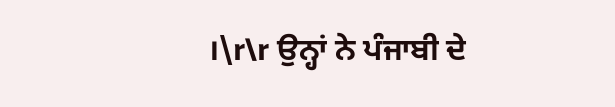।\r\r ਉਨ੍ਹਾਂ ਨੇ ਪੰਜਾਬੀ ਦੇ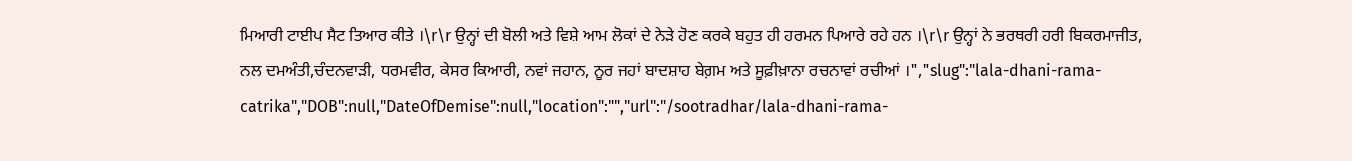ਮਿਆਰੀ ਟਾਈਪ ਸੈਟ ਤਿਆਰ ਕੀਤੇ ।\r\r ਉਨ੍ਹਾਂ ਦੀ ਬੋਲੀ ਅਤੇ ਵਿਸ਼ੇ ਆਮ ਲੋਕਾਂ ਦੇ ਨੇੜੇ ਹੋਣ ਕਰਕੇ ਬਹੁਤ ਹੀ ਹਰਮਨ ਪਿਆਰੇ ਰਹੇ ਹਨ ।\r\r ਉਨ੍ਹਾਂ ਨੇ ਭਰਥਰੀ ਹਰੀ ਬਿਕਰਮਾਜੀਤ, ਨਲ ਦਮਅੰਤੀ,ਚੰਦਨਵਾੜੀ, ਧਰਮਵੀਰ, ਕੇਸਰ ਕਿਆਰੀ, ਨਵਾਂ ਜਹਾਨ, ਨੂਰ ਜਹਾਂ ਬਾਦਸ਼ਾਹ ਬੇਗ਼ਮ ਅਤੇ ਸੂਫ਼ੀਖ਼ਾਨਾ ਰਚਨਾਵਾਂ ਰਚੀਆਂ ।","slug":"lala-dhani-rama-catrika","DOB":null,"DateOfDemise":null,"location":"","url":"/sootradhar/lala-dhani-rama-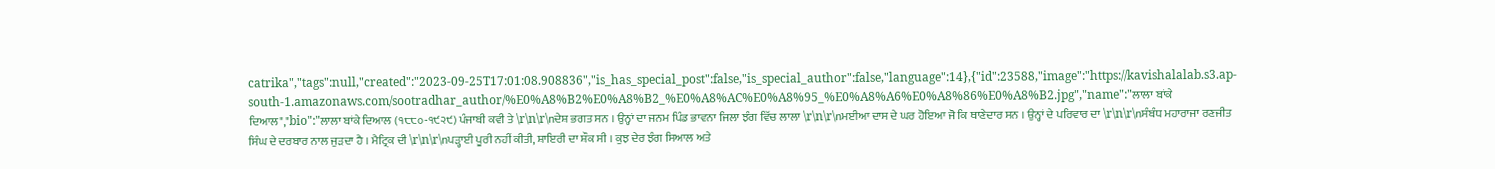catrika","tags":null,"created":"2023-09-25T17:01:08.908836","is_has_special_post":false,"is_special_author":false,"language":14},{"id":23588,"image":"https://kavishalalab.s3.ap-south-1.amazonaws.com/sootradhar_author/%E0%A8%B2%E0%A8%B2_%E0%A8%AC%E0%A8%95_%E0%A8%A6%E0%A8%86%E0%A8%B2.jpg","name":"ਲਾਲਾ ਬਾਂਕੇ ਦਿਆਲ","bio":"ਲਾਲਾ ਬਾਂਕੇ ਦਿਆਲ (੧੮੮੦-੧੯੨੯) ਪੰਜਾਬੀ ਕਵੀ ਤੇ \r\n\r\nਦੇਸ਼ ਭਗਤ ਸਨ । ਉਨ੍ਹਾਂ ਦਾ ਜਨਮ ਪਿੰਡ ਭਾਵਨਾ ਜਿਲਾ ਝੰਗ ਵਿੱਚ ਲਾਲਾ \r\n\r\nਮਈਆ ਦਾਸ ਦੇ ਘਰ ਹੋਇਆ ਜੋ ਕਿ ਥਾਣੇਦਾਰ ਸਨ । ਉਨ੍ਹਾਂ ਦੇ ਪਰਿਵਾਰ ਦਾ \r\n\r\nਸੰਬੰਧ ਮਹਾਰਾਜਾ ਰਣਜੀਤ ਸਿੰਘ ਦੇ ਦਰਬਾਰ ਨਾਲ ਜੁੜਦਾ ਹੈ । ਮੈਟ੍ਰਿਕ ਦੀ \r\n\r\nਪੜ੍ਹਾਈ ਪੂਰੀ ਨਹੀਂ ਕੀਤੀ, ਸ਼ਾਇਰੀ ਦਾ ਸ਼ੌਕ ਸੀ । ਕੁਝ ਦੇਰ ਝੰਗ ਸਿਆਲ ਅਤੇ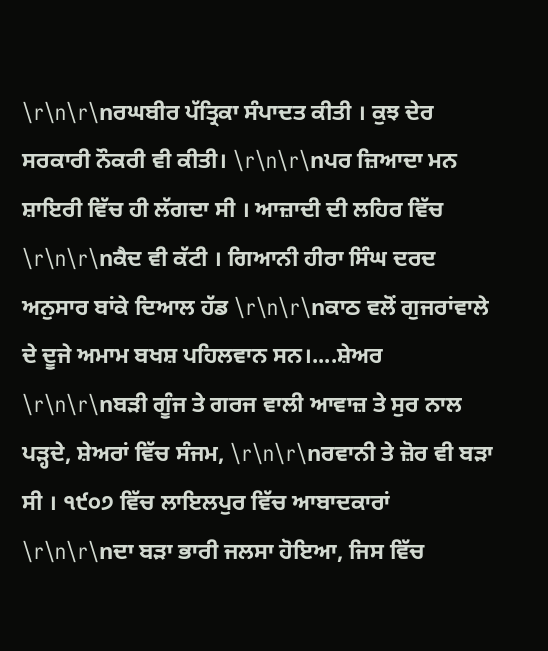\r\n\r\nਰਘਬੀਰ ਪੱਤ੍ਰਿਕਾ ਸੰਪਾਦਤ ਕੀਤੀ । ਕੁਝ ਦੇਰ ਸਰਕਾਰੀ ਨੌਕਰੀ ਵੀ ਕੀਤੀ। \r\n\r\nਪਰ ਜ਼ਿਆਦਾ ਮਨ ਸ਼ਾਇਰੀ ਵਿੱਚ ਹੀ ਲੱਗਦਾ ਸੀ । ਆਜ਼ਾਦੀ ਦੀ ਲਹਿਰ ਵਿੱਚ \r\n\r\nਕੈਦ ਵੀ ਕੱਟੀ । ਗਿਆਨੀ ਹੀਰਾ ਸਿੰਘ ਦਰਦ ਅਨੁਸਾਰ ਬਾਂਕੇ ਦਿਆਲ ਹੱਡ \r\n\r\nਕਾਠ ਵਲੋਂ ਗੁਜਰਾਂਵਾਲੇ ਦੇ ਦੂਜੇ ਅਮਾਮ ਬਖਸ਼ ਪਹਿਲਵਾਨ ਸਨ।....ਸ਼ੇਅਰ \r\n\r\nਬੜੀ ਗੂੰਜ ਤੇ ਗਰਜ ਵਾਲੀ ਆਵਾਜ਼ ਤੇ ਸੁਰ ਨਾਲ ਪੜ੍ਹਦੇ, ਸ਼ੇਅਰਾਂ ਵਿੱਚ ਸੰਜਮ, \r\n\r\nਰਵਾਨੀ ਤੇ ਜ਼ੋਰ ਵੀ ਬੜਾ ਸੀ । ੧੯੦੭ ਵਿੱਚ ਲਾਇਲਪੁਰ ਵਿੱਚ ਆਬਾਦਕਾਰਾਂ \r\n\r\nਦਾ ਬੜਾ ਭਾਰੀ ਜਲਸਾ ਹੋਇਆ, ਜਿਸ ਵਿੱਚ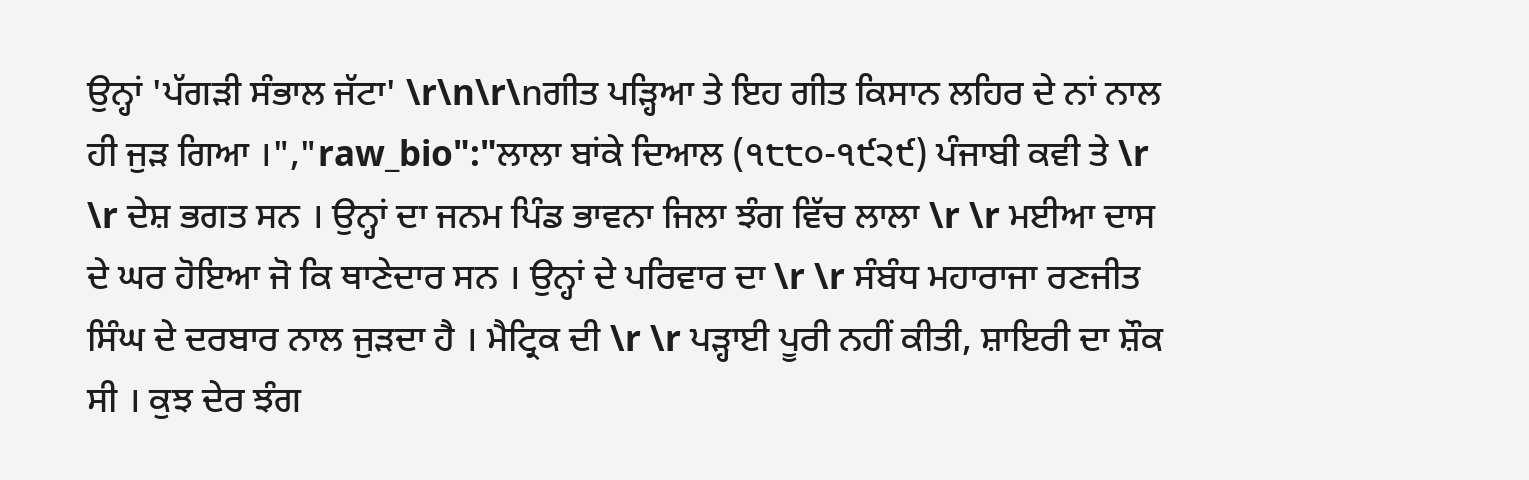ਉਨ੍ਹਾਂ 'ਪੱਗੜੀ ਸੰਭਾਲ ਜੱਟਾ' \r\n\r\nਗੀਤ ਪੜ੍ਹਿਆ ਤੇ ਇਹ ਗੀਤ ਕਿਸਾਨ ਲਹਿਰ ਦੇ ਨਾਂ ਨਾਲ ਹੀ ਜੁੜ ਗਿਆ ।","raw_bio":"ਲਾਲਾ ਬਾਂਕੇ ਦਿਆਲ (੧੮੮੦-੧੯੨੯) ਪੰਜਾਬੀ ਕਵੀ ਤੇ \r \r ਦੇਸ਼ ਭਗਤ ਸਨ । ਉਨ੍ਹਾਂ ਦਾ ਜਨਮ ਪਿੰਡ ਭਾਵਨਾ ਜਿਲਾ ਝੰਗ ਵਿੱਚ ਲਾਲਾ \r \r ਮਈਆ ਦਾਸ ਦੇ ਘਰ ਹੋਇਆ ਜੋ ਕਿ ਥਾਣੇਦਾਰ ਸਨ । ਉਨ੍ਹਾਂ ਦੇ ਪਰਿਵਾਰ ਦਾ \r \r ਸੰਬੰਧ ਮਹਾਰਾਜਾ ਰਣਜੀਤ ਸਿੰਘ ਦੇ ਦਰਬਾਰ ਨਾਲ ਜੁੜਦਾ ਹੈ । ਮੈਟ੍ਰਿਕ ਦੀ \r \r ਪੜ੍ਹਾਈ ਪੂਰੀ ਨਹੀਂ ਕੀਤੀ, ਸ਼ਾਇਰੀ ਦਾ ਸ਼ੌਕ ਸੀ । ਕੁਝ ਦੇਰ ਝੰਗ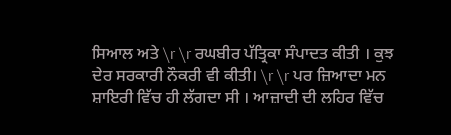ਸਿਆਲ ਅਤੇ \r \r ਰਘਬੀਰ ਪੱਤ੍ਰਿਕਾ ਸੰਪਾਦਤ ਕੀਤੀ । ਕੁਝ ਦੇਰ ਸਰਕਾਰੀ ਨੌਕਰੀ ਵੀ ਕੀਤੀ। \r \r ਪਰ ਜ਼ਿਆਦਾ ਮਨ ਸ਼ਾਇਰੀ ਵਿੱਚ ਹੀ ਲੱਗਦਾ ਸੀ । ਆਜ਼ਾਦੀ ਦੀ ਲਹਿਰ ਵਿੱਚ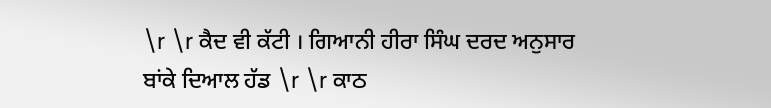\r \r ਕੈਦ ਵੀ ਕੱਟੀ । ਗਿਆਨੀ ਹੀਰਾ ਸਿੰਘ ਦਰਦ ਅਨੁਸਾਰ ਬਾਂਕੇ ਦਿਆਲ ਹੱਡ \r \r ਕਾਠ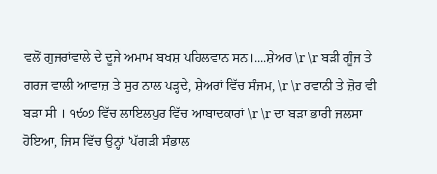ਵਲੋਂ ਗੁਜਰਾਂਵਾਲੇ ਦੇ ਦੂਜੇ ਅਮਾਮ ਬਖਸ਼ ਪਹਿਲਵਾਨ ਸਨ।....ਸ਼ੇਅਰ \r \r ਬੜੀ ਗੂੰਜ ਤੇ ਗਰਜ ਵਾਲੀ ਆਵਾਜ਼ ਤੇ ਸੁਰ ਨਾਲ ਪੜ੍ਹਦੇ, ਸ਼ੇਅਰਾਂ ਵਿੱਚ ਸੰਜਮ, \r \r ਰਵਾਨੀ ਤੇ ਜ਼ੋਰ ਵੀ ਬੜਾ ਸੀ । ੧੯੦੭ ਵਿੱਚ ਲਾਇਲਪੁਰ ਵਿੱਚ ਆਬਾਦਕਾਰਾਂ \r \r ਦਾ ਬੜਾ ਭਾਰੀ ਜਲਸਾ ਹੋਇਆ, ਜਿਸ ਵਿੱਚ ਉਨ੍ਹਾਂ 'ਪੱਗੜੀ ਸੰਭਾਲ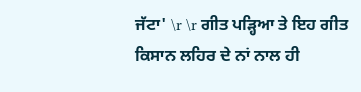ਜੱਟਾ' \r \r ਗੀਤ ਪੜ੍ਹਿਆ ਤੇ ਇਹ ਗੀਤ ਕਿਸਾਨ ਲਹਿਰ ਦੇ ਨਾਂ ਨਾਲ ਹੀ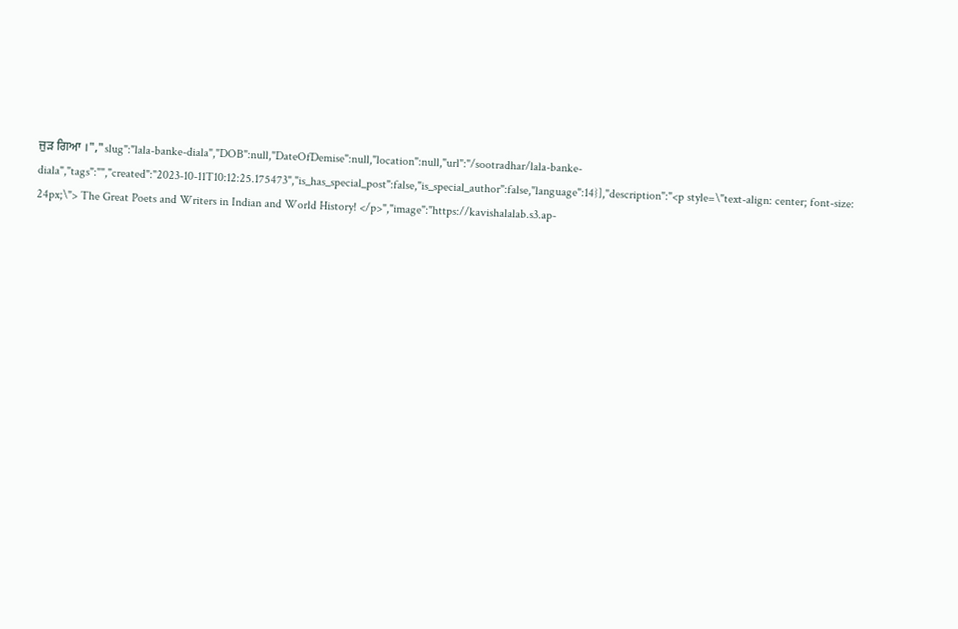ਜੁੜ ਗਿਆ ।","slug":"lala-banke-diala","DOB":null,"DateOfDemise":null,"location":null,"url":"/sootradhar/lala-banke-diala","tags":"","created":"2023-10-11T10:12:25.175473","is_has_special_post":false,"is_special_author":false,"language":14}],"description":"<p style=\"text-align: center; font-size: 24px;\"> The Great Poets and Writers in Indian and World History! </p>","image":"https://kavishalalab.s3.ap-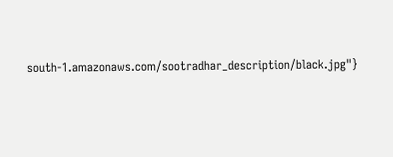south-1.amazonaws.com/sootradhar_description/black.jpg"}